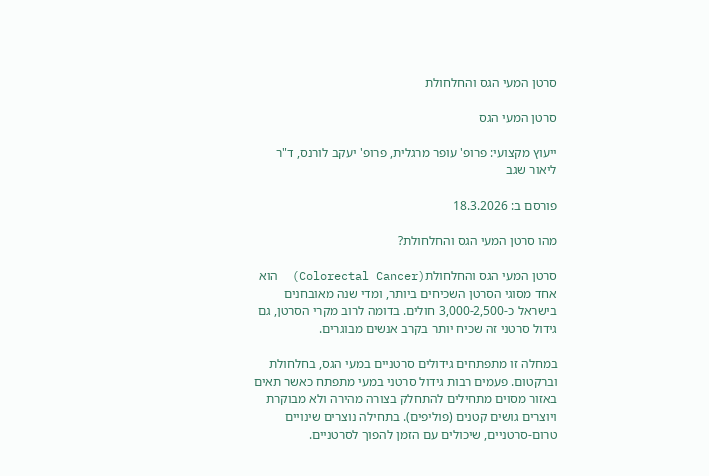סרטן המעי הגס והחלחולת

סרטן המעי הגס

ייעוץ מקצועי: פרופ' עופר מרגלית, פרופ' יעקב לורנס, ד"ר ליאור שגב

פורסם ב: 18.3.2026

מהו סרטן המעי הגס והחלחולת?

סרטן המעי הגס והחלחולת(Colorectal Cancer)  הוא אחד מסוגי הסרטן השכיחים ביותר, ומדי שנה מאובחנים בישראל כ-3,000-2,500 חולים. בדומה לרוב מקרי הסרטן, גם גידול סרטני זה שכיח יותר בקרב אנשים מבוגרים.

במחלה זו מתפתחים גידולים סרטניים במעי הגס, בחלחולת וברקטום. פעמים רבות גידול סרטני במעי מתפתח כאשר תאים באזור מסוים מתחילים להתחלק בצורה מהירה ולא מבוקרת ויוצרים גושים קטנים (פוליפים). בתחילה נוצרים שינויים טרום-סרטניים, שיכולים עם הזמן להפוך לסרטניים.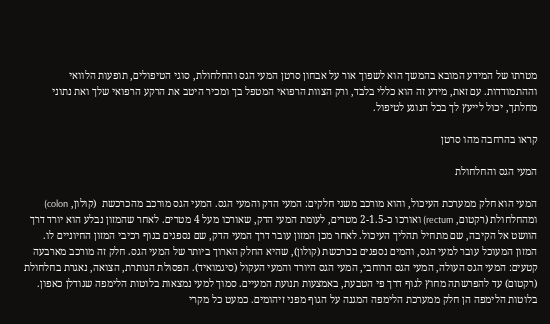מטרתו של המידע המובא בהמשך הוא לשפוך אור על אבחון סרטן המעי הגס והחלחולת, סוגי הטיפולים, תופעות הלוואי וההתמודדות. עם זאת, מידע זה הוא כללי בלבד, ורק הצוות הרפואי המטפל בך ומכיר היטב את הרקע הרפואי שלך ואת נתוני מחלתך, יכול לייעץ לך בכל הנוגע לטיפול.

קראו בהרחבה מהו סרטן

המעי הגס והחלחולת

המעי הוא חלק ממערכת העיכול, והוא מורכב משני חלקים: המעי הדק והמעי הגס. המעי הגס מורכב מהכרכשת  (קולון, colon) ומהחלחולת (רקטום, rectum) ואורכו כ-2-1.5 מטרים, לעומת המעי הדק, שאורכו מעל 4 מטרים. לאחר שהמזון נבלע הוא יורד דרך הוושט אל הקיבה, שם מתחיל תהליך העיכול. לאחר מכן המזון עובר דרך המעי הדק, שם נספגים בגוף רכיבי המזון החיוניים לו. המזון המעוכל עובר למעי הגס, והמים נספגים בכרכשת (קולון), שהיא החלק הארוך ביותר של המעי הגס. חלק זה מורכב מארבעה קטעים: המעי הגס העולה, המעי הגס הרוחבי, המעי הגס היורד והמעי העקול (סיגמואיד). הפסולת הנותרת, הצואה, נאגרת בחלחולת (רקטום) עד להפרשתה מחוץ לגוף דרך פי הטבעת, באמצעות תנועת המעיים. סמוך למעי נמצאות בלוטות הלימפה שגודלן כאפון. בלוטות הלימפה הן חלק ממערכת הלימפה המגנה על הגוף מפני זיהומים. כמעט כל מקרי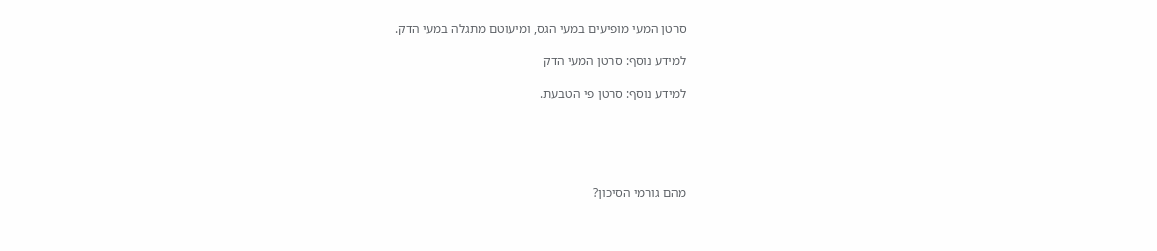סרטן המעי מופיעים במעי הגס, ומיעוטם מתגלה במעי הדק.

למידע נוסף: סרטן המעי הדק

למידע נוסף: סרטן פי הטבעת.





מהם גורמי הסיכון?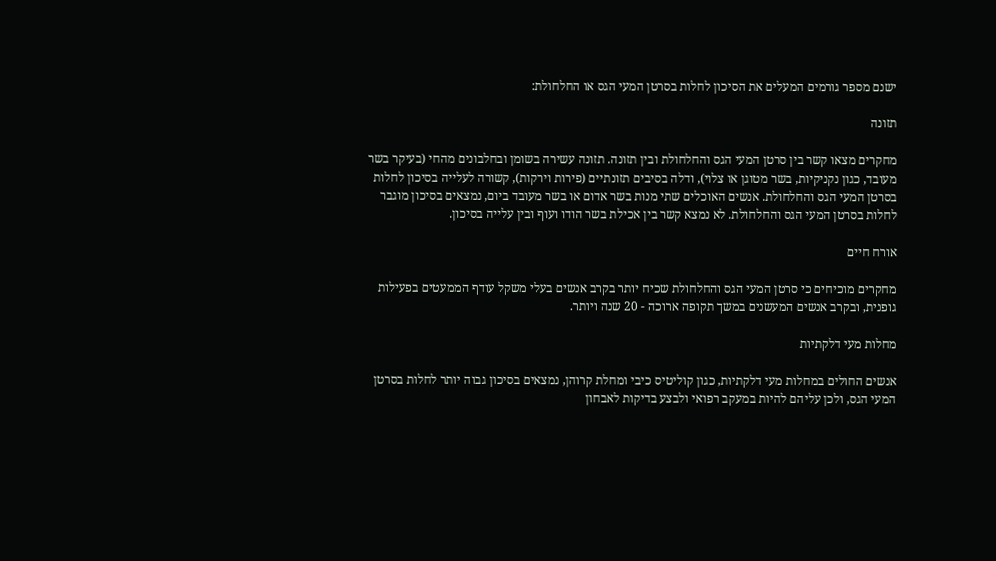ישנם מספר גורמים המעלים את הסיכון לחלות בסרטן המעי הגס או החלחולת:

תזונה

מחקרים מצאו קשר בין סרטן המעי הגס והחלחולת ובין תזונה. תזונה עשירה בשומן ובחלבונים מהחי (בעיקר בשר מעובד, כגון נקניקיות, בשר מטוגן או צלוי), ודלה בסיבים תזונתיים (פירות וירקות), קשורה לעלייה בסיכון לחלות בסרטן המעי הגס והחלחולת. אנשים האוכלים שתי מנות בשר אדום או בשר מעובד ביום, נמצאים בסיכון מוגבר לחלות בסרטן המעי הגס והחלחולת. לא נמצא קשר בין אכילת בשר הודו ועוף ובין עלייה בסיכון.

אורח חיים

מחקרים מוכיחים כי סרטן המעי הגס והחלחולת שכיח יותר בקרב אנשים בעלי משקל עודף הממעטים בפעילות גופנית, ובקרב אנשים המעשנים במשך תקופה ארוכה - 20 שנה ויותר.

מחלות מעי דלקתיות

אנשים החולים במחלות מעי דלקתיות, כגון קוליטיס כיבי ומחלת קרוהן, נמצאים בסיכון גבוה יותר לחלות בסרטן המעי הגס, ולכן עליהם להיות במעקב רפואי ולבצע בדיקות לאבחון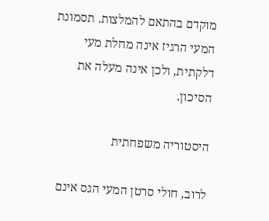מוקדם בהתאם להמלצות. תסמונת המעי הרגיז אינה מחלת מעי דלקתית, ולכן אינה מעלה את הסיכון.

היסטוריה משפחתית

לרוב, חולי סרטן המעי הגס אינם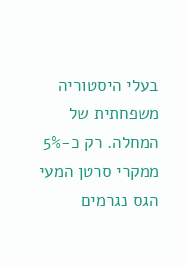בעלי היסטוריה משפחתית של המחלה. רק כ-5% ממקרי סרטן המעי הגס נגרמים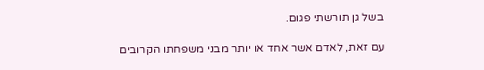בשל גן תורשתי פגום.

עם זאת, לאדם אשר אחד או יותר מבני משפחתו הקרובים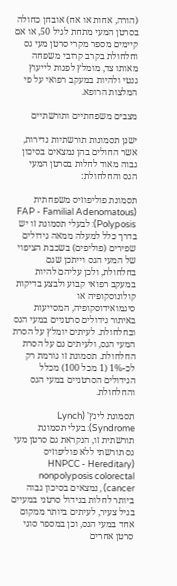(הורה, אחות או אח) אובחן כחולה בסרטן המעי מתחת לגיל 50, או אם קיימים מספר מקרי סרטן מעי גס וחלחולת בקרב קרובי משפחה מאותו צד, מומלץ לפנות לייעוץ גנטי ולהיות במעקב רפואי על פי המלצות הרופא.

מצבים משפחתיים ותורשתיים

ישנן תסמונות תורשתיות נדירות, אשר החולים בהן נמצאים בסיכון גבוה מאוד לחלות בסרטן המעי הגס והחלחולת:

תסמונת פוליפוזיס משפחתית (FAP - Familial Adenomatous Polyposis): לבעלי תסמונת זו יש בדרך כלל למעלה ממאה גידולים שפירים (פוליפים) בשכבת הציפוי של המעי הגס וייתכן שגם בחלחולת, ולכן עליהם להיות במעקב רפואי קבוע ולבצע בדיקות קולונוסקופיה או סיגמואידוסקופיה, המסייעות באיתור גידולים סרטניים במעי הגס ובחלחולת. לעיתים יומלץ על הסרת המעי הגס, ולעיתים גם על הסרת החלחולת. תסמונת זו גורמת רק לכ-1% (1 מכל 100) מכלל הגידולים הסרטניים במעי הגס והחלחולת.

תסמונת לינץ' (Lynch Syndrome): בעלי תסמונת תורשתית זו, הנקראת גם סרטן מעי גס תורשתי ללא פוליפוזיס (HNPCC - Hereditary nonpolyposis colorectal cancer) , נמצאים בסיכון גבוה ביותר לחלות בגידול סרטני במעיים בגיל צעיר, לעיתים ביותר ממקום אחד במעי הגס, וכן במספר סוגי סרטן אחרים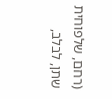(רחם, שלפוחית שתן, לבלב,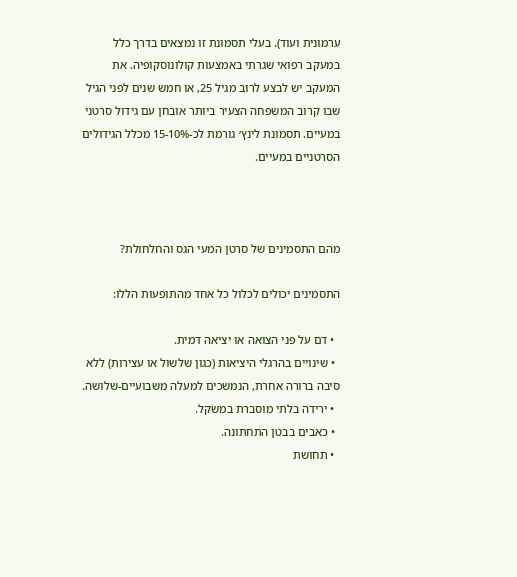ערמונית ועוד). בעלי תסמונת זו נמצאים בדרך כלל במעקב רפואי שגרתי באמצעות קולונוסקופיה. את המעקב יש לבצע לרוב מגיל 25, או חמש שנים לפני הגיל שבו קרוב המשפחה הצעיר ביותר אובחן עם גידול סרטני במעיים. תסמונת לינץ׳ גורמת לכ-15-10% מכלל הגידולים הסרטניים במעיים.



מהם התסמינים של סרטן המעי הגס והחלחולת?

התסמינים יכולים לכלול כל אחד מהתופעות הללו:

  • דם על פני הצואה או יציאה דמית.
  • שינויים בהרגלי היציאות (כגון שלשול או עצירות) ללא סיבה ברורה אחרת, הנמשכים למעלה משבועיים-שלושה.
  • ירידה בלתי מוסברת במשקל.
  • כאבים בבטן התחתונה.
  • תחושת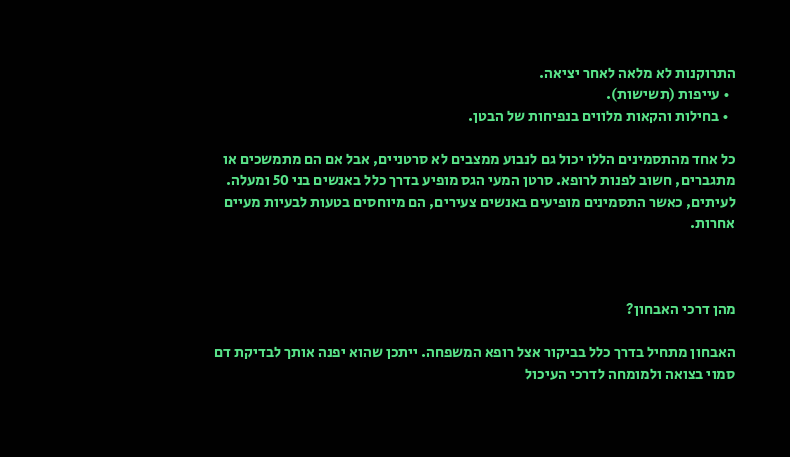התרוקנות לא מלאה לאחר יציאה.
  • עייפות (תשישות).
  • בחילות והקאות מלווים בנפיחות של הבטן.

כל אחד מהתסמינים הללו יכול גם לנבוע ממצבים לא סרטניים, אבל אם הם מתמשכים או מתגברים, חשוב לפנות לרופא. סרטן המעי הגס מופיע בדרך כלל באנשים בני 50 ומעלה. לעיתים, כאשר התסמינים מופיעים באנשים צעירים, הם מיוחסים בטעות לבעיות מעיים אחרות.



מהן דרכי האבחון?

האבחון מתחיל בדרך כלל בביקור אצל רופא המשפחה. ייתכן שהוא יפנה אותך לבדיקת דם סמוי בצואה ולמומחה לדרכי העיכול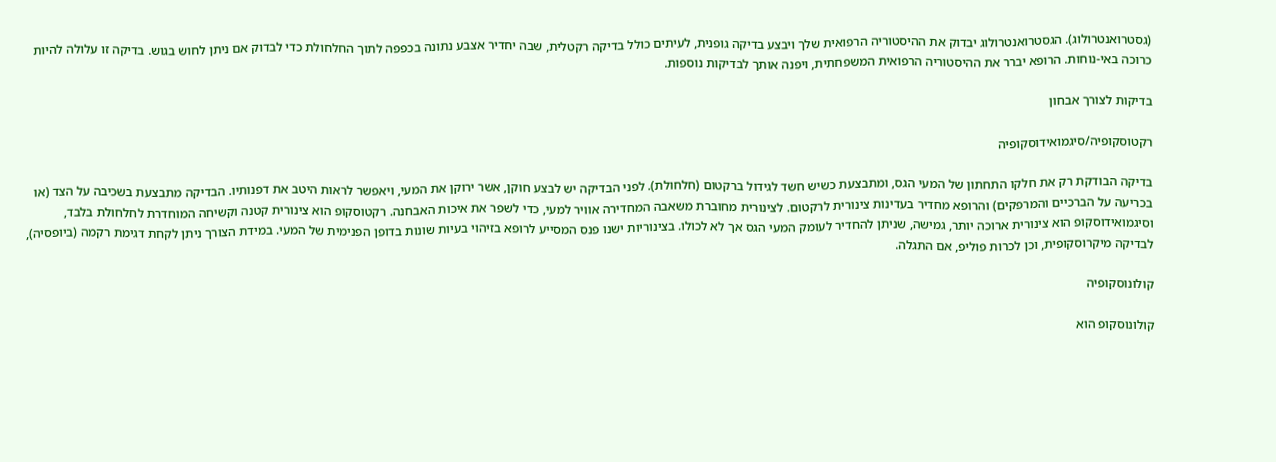(גסטרואנטרולוג). הגסטרואנטרולוג יבדוק את ההיסטוריה הרפואית שלך ויבצע בדיקה גופנית, לעיתים כולל בדיקה רקטלית, שבה יחדיר אצבע נתונה בכפפה לתוך החלחולת כדי לבדוק אם ניתן לחוש בגוש. בדיקה זו עלולה להיות כרוכה באי-נוחות. הרופא יברר את ההיסטוריה הרפואית המשפחתית, ויפנה אותך לבדיקות נוספות.

בדיקות לצורך אבחון

רקטוסקופיה/סיגמואידוסקופיה

בדיקה הבודקת רק את חלקו התחתון של המעי הגס, ומתבצעת כשיש חשד לגידול ברקטום (חלחולת). לפני הבדיקה יש לבצע חוקן, אשר ירוקן את המעי, ויאפשר לראות היטב את דפנותיו. הבדיקה מתבצעת בשכיבה על הצד (או בכריעה על הברכיים והמרפקים) והרופא מחדיר בעדינות צינורית לרקטום. לצינורית מחוברת משאבה המחדירה אוויר למעי, כדי לשפר את איכות האבחנה. רקטוסקופ הוא צינורית קטנה וקשיחה המוחדרת לחלחולת בלבד, וסיגמואידוסקופ הוא צינורית ארוכה יותר, גמישה, שניתן להחדיר לעומק המעי הגס אך לא לכולו. בצינוריות ישנו פנס המסייע לרופא בזיהוי בעיות שונות בדופן הפנימית של המעי. במידת הצורך ניתן לקחת דגימת רקמה (ביופסיה), לבדיקה מיקרוסקופית, וכן לכרות פוליפ, אם התגלה.

קולונוסקופיה

קולונוסקופ הוא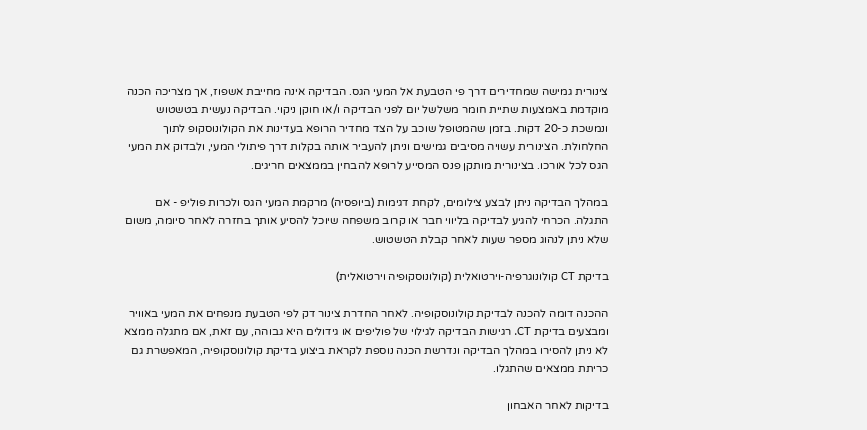צינורית גמישה שמחדירים דרך פי הטבעת אל המעי הגס. הבדיקה אינה מחייבת אשפוז, אך מצריכה הכנה מוקדמת באמצעות שתיית חומר משלשל יום לפני הבדיקה ו/או חוקן ניקוי. הבדיקה נעשית בטשטוש ונמשכת כ-20 דקות. בזמן שהמטופל שוכב על הצד מחדיר הרופא בעדינות את הקולונוסקופ לתוך החלחולת. הצינורית עשויה מסיבים גמישים וניתן להעביר אותה בקלות דרך פיתולי המעי, ולבדוק את המעי הגס לכל אורכו. בצינורית מותקן פנס המסייע לרופא להבחין בממצאים חריגים.

במהלך הבדיקה ניתן לבצע צילומים, לקחת דגימות (ביופסיה) מרקמת המעי הגס ולכרות פוליפ - אם התגלה. הכרחי להגיע לבדיקה בליווי חבר או קרוב משפחה שיוכל להסיע אותך בחזרה לאחר סיומה, משום שלא ניתן לנהוג מספר שעות לאחר קבלת הטשטוש.

בדיקת CT קולונוגרפיה-וירטואלית (קולונוסקופיה וירטואלית)

ההכנה דומה להכנה לבדיקת קולונוסקופיה. לאחר החדרת צינור דק לפי הטבעת מנפחים את המעי באוויר ומבצעים בדיקת CT. רגישות הבדיקה לגילוי של פוליפים או גידולים היא גבוהה, עם זאת, אם מתגלה ממצא לא ניתן להסירו במהלך הבדיקה ונדרשת הכנה נוספת לקראת ביצוע בדיקת קולונוסקופיה, המאפשרת גם כריתת ממצאים שהתגלו.

בדיקות לאחר האבחון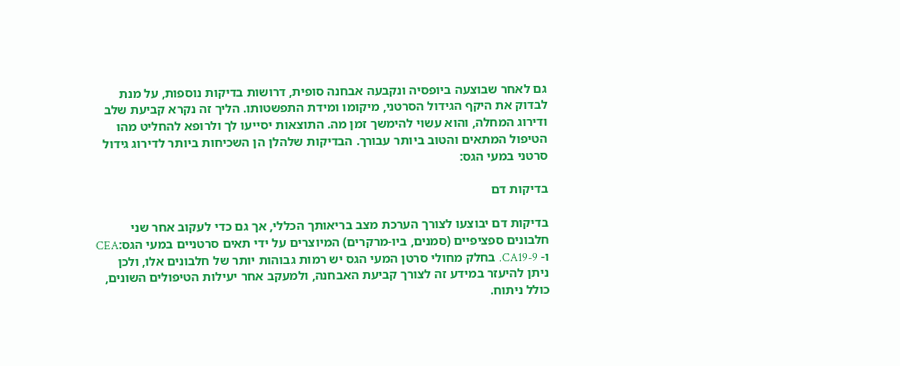גם לאחר שבוצעה ביופסיה ונקבעה אבחנה סופית, דרושות בדיקות נוספות, על מנת לבדוק את היקף הגידול הסרטני, מיקומו ומידת התפשטותו. הליך זה נקרא קביעת שלב ודירוג המחלה, והוא עשוי להימשך זמן מה. התוצאות יסייעו לך ולרופא להחליט מהו הטיפול המתאים והטוב ביותר עבורך. הבדיקות שלהלן הן השכיחות ביותר לדירוג גידול סרטני במעי הגס:

בדיקות דם

בדיקות דם יבוצעו לצורך הערכת מצב בריאותך הכללי, אך גם כדי לעקוב אחר שני חלבונים ספציפיים (סמנים, ביו-מרקרים) המיוצרים על ידי תאים סרטניים במעי הגס:CEA  ו- CA19-9. בחלק מחולי סרטן המעי הגס יש רמות גבוהות יותר של חלבונים אלו, ולכן ניתן להיעזר במידע זה לצורך קביעת האבחנה, ולמעקב אחר יעילות הטיפולים השונים, כולל ניתוח.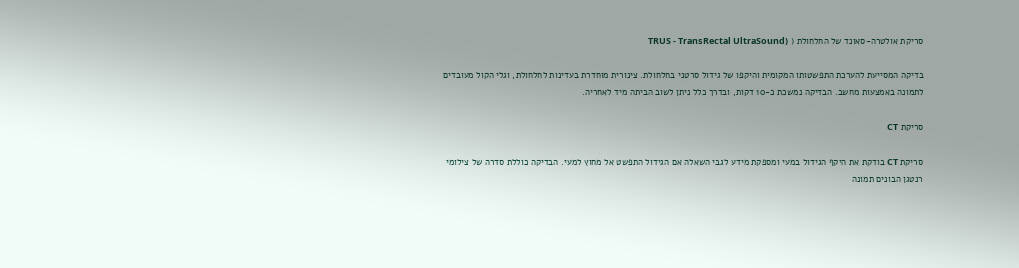סריקת אולטרה-סאונד של החלחולת ( (TRUS - TransRectal UltraSound

בדיקה המסייעת להערכת התפשטותו המקומית והיקפו של גידול סרטני בחלחולת. צינורית מוחדרת בעדינות לחלחולת, וגלי הקול מעובדים לתמונה באמצעות מחשב. הבדיקה נמשכת כ-10 דקות, ובדרך כלל ניתן לשוב הביתה מיד לאחריה.

סריקת CT

סריקת CT בודקת את היקף הגידול במעי ומספקת מידע לגבי השאלה אם הגידול התפשט אל מחוץ למעי. הבדיקה כוללת סדרה של צילומי רנטגן הבונים תמונה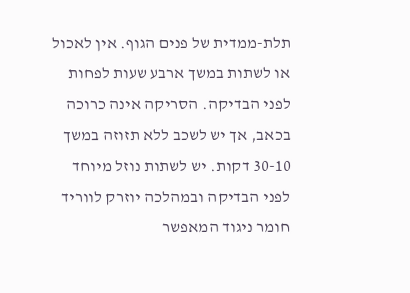תלת-ממדית של פנים הגוף. אין לאכול או לשתות במשך ארבע שעות לפחות לפני הבדיקה. הסריקה אינה כרוכה בכאב, אך יש לשכב ללא תזוזה במשך 30-10 דקות. יש לשתות נוזל מיוחד לפני הבדיקה ובמהלכה יוזרק לווריד חומר ניגוד המאפשר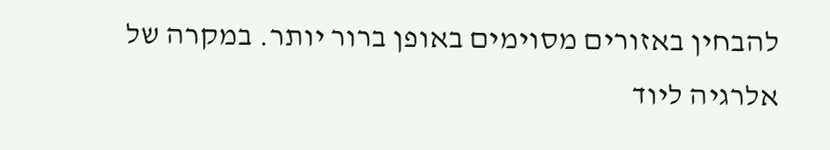להבחין באזורים מסוימים באופן ברור יותר. במקרה של אלרגיה ליוד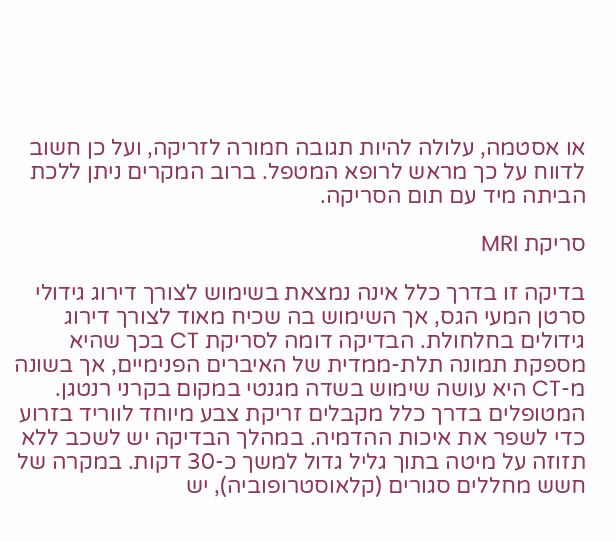או אסטמה, עלולה להיות תגובה חמורה לזריקה, ועל כן חשוב לדווח על כך מראש לרופא המטפל. ברוב המקרים ניתן ללכת הביתה מיד עם תום הסריקה.

סריקת MRI

בדיקה זו בדרך כלל אינה נמצאת בשימוש לצורך דירוג גידולי סרטן המעי הגס, אך השימוש בה שכיח מאוד לצורך דירוג גידולים בחלחולת. הבדיקה דומה לסריקת CT בכך שהיא מספקת תמונה תלת-ממדית של האיברים הפנימיים, אך בשונה מ-CT היא עושה שימוש בשדה מגנטי במקום בקרני רנטגן. המטופלים בדרך כלל מקבלים זריקת צבע מיוחד לווריד בזרוע כדי לשפר את איכות ההדמיה. במהלך הבדיקה יש לשכב ללא תזוזה על מיטה בתוך גליל גדול למשך כ-30 דקות. במקרה של חשש מחללים סגורים (קלאוסטרופוביה), יש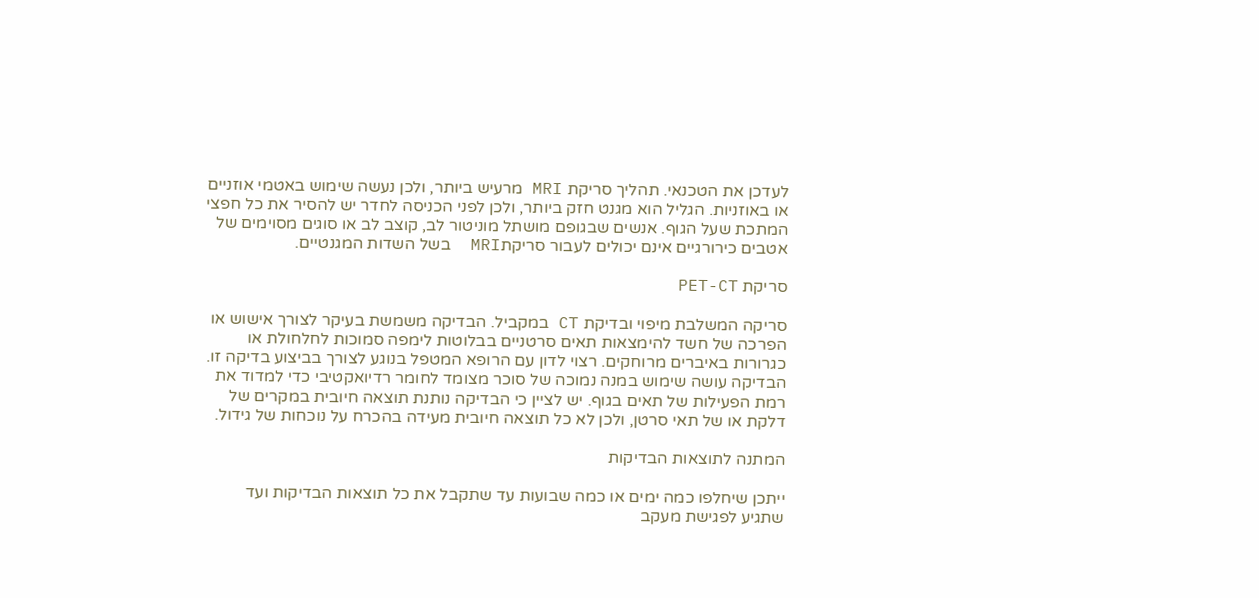לעדכן את הטכנאי. תהליך סריקת MRI מרעיש ביותר, ולכן נעשה שימוש באטמי אוזניים או באוזניות. הגליל הוא מגנט חזק ביותר, ולכן לפני הכניסה לחדר יש להסיר את כל חפצי המתכת שעל הגוף. אנשים שבגופם מושתל מוניטור לב, קוצב לב או סוגים מסוימים של אטבים כירורגיים אינם יכולים לעבור סריקתMRI  בשל השדות המגנטיים.

סריקת PET-CT

סריקה המשלבת מיפוי ובדיקת CT במקביל. הבדיקה משמשת בעיקר לצורך אישוש או הפרכה של חשד להימצאות תאים סרטניים בבלוטות לימפה סמוכות לחלחולת או כגרורות באיברים מרוחקים. רצוי לדון עם הרופא המטפל בנוגע לצורך בביצוע בדיקה זו. הבדיקה עושה שימוש במנה נמוכה של סוכר מצומד לחומר רדיואקטיבי כדי למדוד את רמת הפעילות של תאים בגוף. יש לציין כי הבדיקה נותנת תוצאה חיובית במקרים של דלקת או של תאי סרטן, ולכן לא כל תוצאה חיובית מעידה בהכרח על נוכחות של גידול.

המתנה לתוצאות הבדיקות

ייתכן שיחלפו כמה ימים או כמה שבועות עד שתקבל את כל תוצאות הבדיקות ועד שתגיע לפגישת מעקב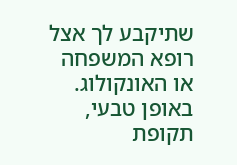שתיקבע לך אצל רופא המשפחה או האונקולוג. באופן טבעי, תקופת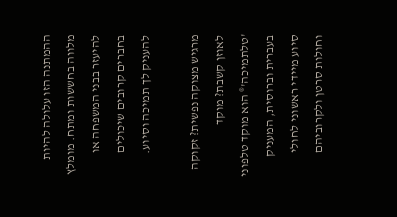ההמתנה הזו עלולה להיות מלווה בחששות ומתח. מומלץ להיעזר בבני המשפחה או בחברים קרובים שיכולים להעניק לך תמיכה וסיוע.

מרגיש מצוקה נפשית? זקוקה לאוזן קשבת? מוקד 'טלתמיכה'® הוא מוקד טלפוני בעברית וברוסית, המעניק סיוע מיידי ראשוני לחולי וחולות סרטן ולקרוביהם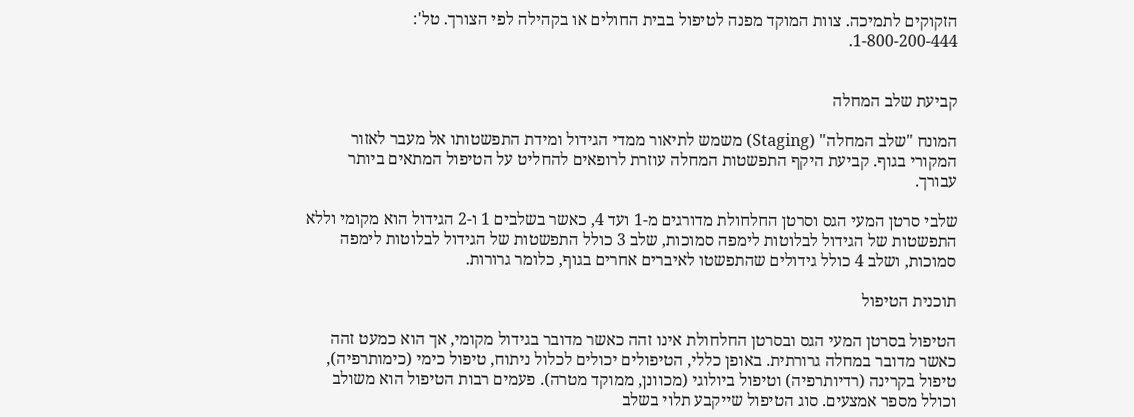הזקוקים לתמיכה. צוות המוקד מפנה לטיפול בבית החולים או בקהילה לפי הצורך. טל': 1-800-200-444.


קביעת שלב המחלה

המונח "שלב המחלה" (Staging) משמש לתיאור ממדי הגידול ומידת התפשטותו אל מעבר לאזור המקורי בגוף. קביעת היקף התפשטות המחלה עוזרת לרופאים להחליט על הטיפול המתאים ביותר עבורך.

שלבי סרטן המעי הגס וסרטן החלחולת מדורגים מ-1 ועד 4, כאשר בשלבים 1 ו-2 הגידול הוא מקומי וללא התפשטות של הגידול לבלוטות לימפה סמוכות, שלב 3 כולל התפשטות של הגידול לבלוטות לימפה סמוכות, ושלב 4 כולל גידולים שהתפשטו לאיברים אחרים בגוף, כלומר גרורות.

תוכנית הטיפול

הטיפול בסרטן המעי הגס ובסרטן החלחולת אינו זהה כאשר מדובר בגידול מקומי, אך הוא כמעט זהה כאשר מדובר במחלה גרורתית. באופן כללי, הטיפולים יכולים לכלול ניתוח, טיפול כימי (כימותרפיה), טיפול בקרינה (רדיותרפיה) וטיפול ביולוגי (מכוונן, ממוקד מטרה). פעמים רבות הטיפול הוא משולב וכולל מספר אמצעים. סוג הטיפול שייקבע תלוי בשלב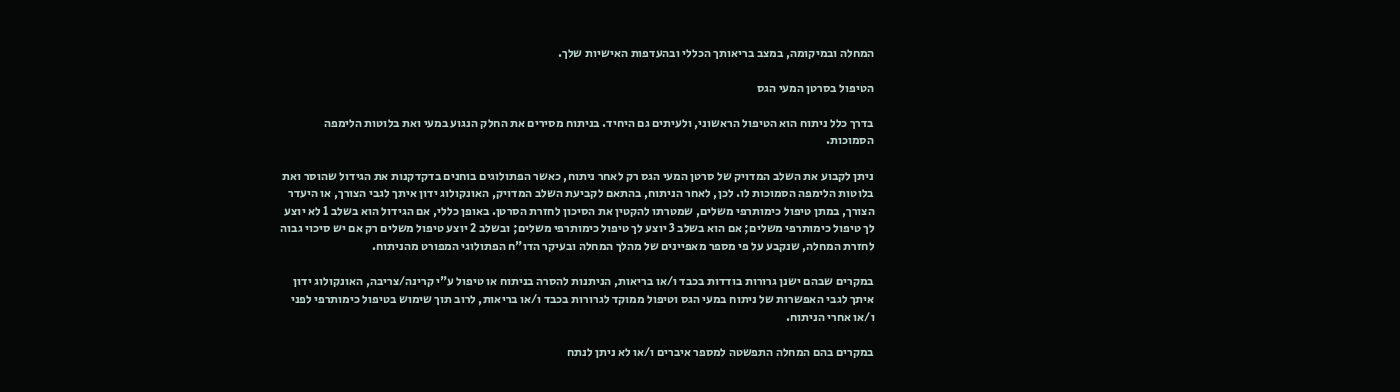המחלה ובמיקומה, במצב בריאותך הכללי ובהעדפות האישיות שלך.

הטיפול בסרטן המעי הגס

בדרך כלל ניתוח הוא הטיפול הראשוני, ולעיתים גם היחיד. בניתוח מסירים את החלק הנגוע במעי ואת בלוטות הלימפה הסמוכות.

ניתן לקבוע את השלב המדויק של סרטן המעי הגס רק לאחר ניתוח, כאשר הפתולוגים בוחנים בדקדקנות את הגידול שהוסר ואת בלוטות הלימפה הסמוכות לו. לכן, לאחר הניתוח, בהתאם לקביעת השלב המדויק, האונקולוג ידון איתך לגבי הצורך, או היעדר הצורך, במתן טיפול כימותרפי משלים, שמטרתו להקטין את הסיכון לחזרת הסרטן. באופן כללי, אם הגידול הוא בשלב 1 לא יוצע לך טיפול כימותרפי משלים; אם הוא בשלב 3 יוצע לך טיפול כימותרפי משלים; ובשלב 2 יוצע טיפול משלים רק אם יש סיכוי גבוה לחזרת המחלה, שנקבע על פי מספר מאפיינים של מהלך המחלה ובעיקר הדו"ח הפתולוגי המפורט מהניתוח.

במקרים שבהם ישנן גרורות בודדות בכבד ו/או בריאות, הניתנות להסרה בניתוח או טיפול ע"י קרינה/צריבה, האונקולוג ידון איתך לגבי האפשרות של ניתוח במעי הגס וטיפול ממוקד לגרורות בכבד ו/או בריאות, לרוב תוך שימוש בטיפול כימותרפי לפני ו/או אחרי הניתוח.

במקרים בהם המחלה התפשטה למספר איברים ו/או לא ניתן לנתח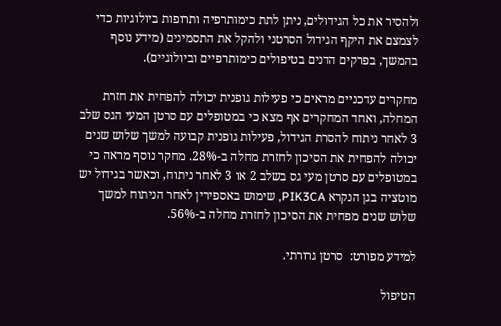ולהסיר את כל הגידולים, ניתן לתת כימותרפיה ותרופות ביולוגיות כדי לצמצם את היקף הגידול הסרטני ולהקל את התסמינים (מידע נוסף בהמשך, בפרקים הדנים בטיפולים כימותרפיים וביולוגיים).

מחקרים עדכניים מראים כי פעילות גופנית יכולה להפחית את חזרת המחלה, ואחד המחקרים אף מצא כי במטופלים עם סרטן המעי הגס שלב 3 לאחר ניתוח להסרת הגידול, פעילות גופנית קבועה למשך שלוש שנים יכולה להפחית את הסיכון לחזרת מחלה ב-28%. מחקר נוסף מראה כי במטופלים עם סרטן מעי גס בשלב 2 או 3 לאחר ניתוח, וכאשר בגידול יש מוטציה בגן הנקרא PIK3CA, שימוש באספירין לאחר הניתוח למשך שלוש שנים מפחית את הסיכון לחזרת מחלה ב-56%.

למידע מפורט:  סרטן גרורתי.

הטיפול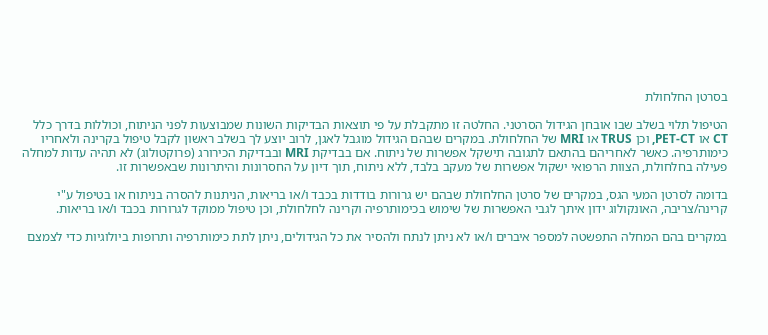בסרטן החלחולת

הטיפול תלוי בשלב שבו אובחן הגידול הסרטני. החלטה זו מתקבלת על פי תוצאות הבדיקות השונות שמבוצעות לפני הניתוח, וכוללות בדרך כלל CT או PET-CT, וכן TRUS או MRI של החלחולת. במקרים שבהם הגידול מוגבל לאגן, לרוב יוצע לך בשלב ראשון לקבל טיפול בקרינה ולאחריו כימותרפיה. כאשר לאחריהם בהתאם לתגובה תישקל אפשרות של ניתוח. אם בבדיקת MRI ובבדיקת הכירורג (פרוקטולוג) לא תהיה עדות למחלה פעילה בחלחולת, הצוות הרפואי ישקול אפשרות של מעקב בלבד, ללא ניתוח, תוך דיון על החסרונות והיתרונות שבאפשרות זו.

בדומה לסרטן המעי הגס, במקרים של סרטן החלחולת שבהם יש גרורות בודדות בכבד ו/או בריאות, הניתנות להסרה בניתוח או בטיפול ע"י קרינה/צריבה, האונקולוג ידון איתך לגבי האפשרות של שימוש בכימותרפיה וקרינה לחלחולת, וכן טיפול ממוקד לגרורות בכבד ו/או בריאות.

במקרים בהם המחלה התפשטה למספר איברים ו/או לא ניתן לנתח ולהסיר את כל הגידולים, ניתן לתת כימותרפיה ותרופות ביולוגיות כדי לצמצם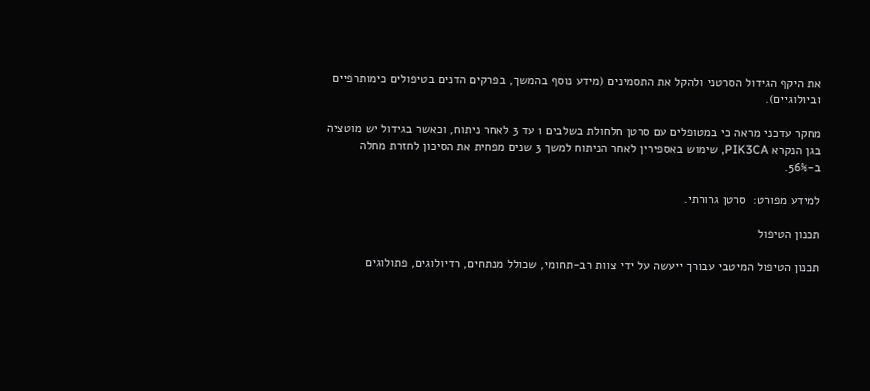את היקף הגידול הסרטני ולהקל את התסמינים (מידע נוסף בהמשך, בפרקים הדנים בטיפולים כימותרפיים וביולוגיים).

מחקר עדכני מראה כי במטופלים עם סרטן חלחולת בשלבים 1 עד 3 לאחר ניתוח, וכאשר בגידול יש מוטציה בגן הנקרא PIK3CA, שימוש באספירין לאחר הניתוח למשך 3 שנים מפחית את הסיכון לחזרת מחלה ב-56%.

למידע מפורט:  סרטן גרורתי.

תכנון הטיפול

תכנון הטיפול המיטבי עבורך ייעשה על ידי צוות רב-תחומי, שכולל מנתחים, רדיולוגים, פתולוגים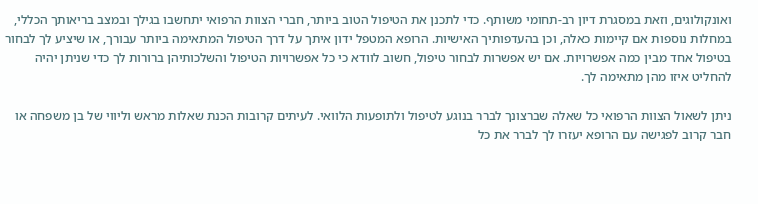ואונקולוגים, וזאת במסגרת דיון רב-תחומי משותף. כדי לתכנן את הטיפול הטוב ביותר, חברי הצוות הרפואי יתחשבו בגילך ובמצב בריאותך הכללי, במחלות נוספות אם קיימות כאלה, וכן בהעדפותיך האישיות. הרופא המטפל ידון איתך על דרך הטיפול המתאימה ביותר עבורך, או שיציע לך לבחור בטיפול אחד מבין כמה אפשרויות. אם יש אפשרות לבחור טיפול, חשוב לוודא כי כל אפשרויות הטיפול והשלכותיהן ברורות לך כדי שניתן יהיה להחליט איזו מהן מתאימה לך.

ניתן לשאול הצוות הרפואי כל שאלה שברצונך לברר בנוגע לטיפול ולתופעות הלוואי. לעיתים קרובות הכנת שאלות מראש וליווי של בן משפחה או חבר קרוב לפגישה עם הרופא יעזרו לך לברר את כל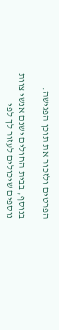הפרטים ולזכור את תוכן הפגישה.

בנוסף, בבית החולים ישנם אנשי צוות נוספים שיכולים לעזור לך לפי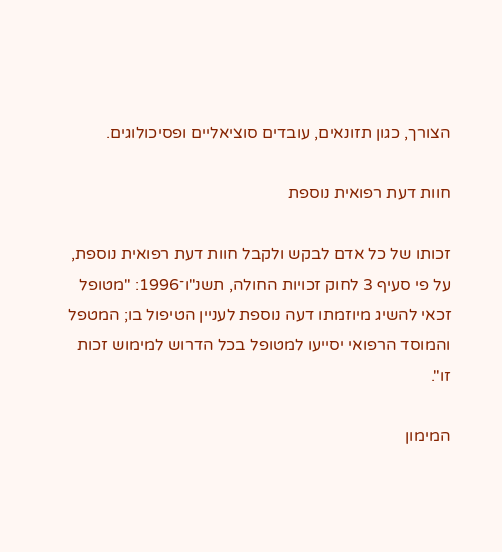הצורך, כגון תזונאים, עובדים סוציאליים ופסיכולוגים.

חוות דעת רפואית נוספת

זכותו של כל אדם לבקש ולקבל חוות דעת רפואית נוספת, על פי סעיף 3 לחוק זכויות החולה, תשנ"ו־1996: "מטופל זכאי להשיג מיוזמתו דעה נוספת לעניין הטיפול בו; המטפל והמוסד הרפואי יסייעו למטופל בכל הדרוש למימוש זכות זו".

המימון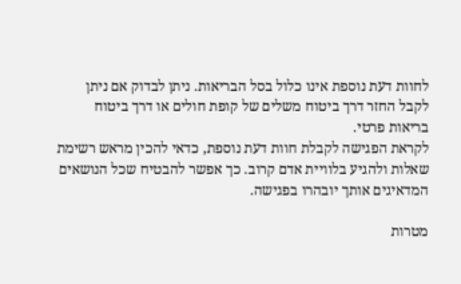לחוות דעת נוספת אינו כלול בסל הבריאות. ניתן לבדוק אם ניתן לקבל החזר דרך ביטוח משלים של קופת חולים או דרך ביטוח בריאות פרטי.
לקראת הפגישה לקבלת חוות דעת נוספת, כדאי להכין מראש רשימת שאלות ולהגיע בלוויית אדם קרוב. כך אפשר להבטיח שכל הנושאים המדאיגים אותך יובהרו בפגישה.

מטרות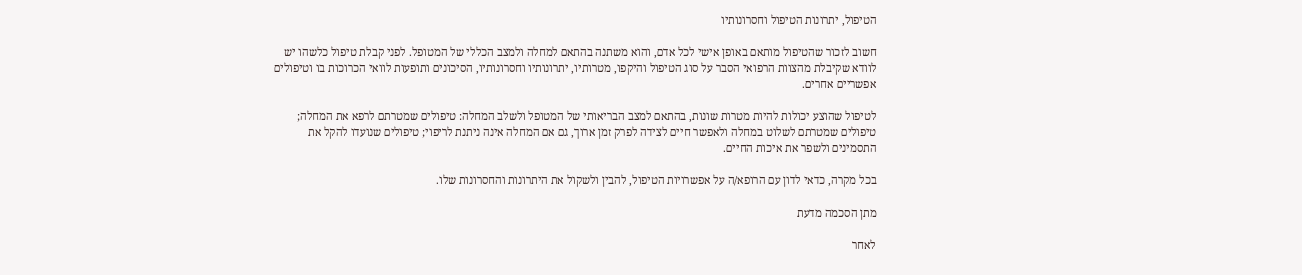הטיפול, יתרונות הטיפול וחסרונותיו

חשוב לזכור שהטיפול מותאם באופן אישי לכל אדם, והוא משתנה בהתאם למחלה ולמצב הכללי של המטופל. לפני קבלת טיפול כלשהו יש לוודא שקיבלת מהצוות הרפואי הסבר על סוג הטיפול והיקפו, מטרותיו, יתרונותיו וחסרונותיו, הסיכונים ותופעות לוואי הכרוכות בו וטיפולים אפשריים אחרים.

לטיפול שהוצע יכולות להיות מטרות שונות, בהתאם למצב הבריאותי של המטופל ולשלב המחלה: טיפולים שמטרתם לרפא את המחלה; טיפולים שמטרתם לשלוט במחלה ולאפשר חיים לצידה לפרק זמן ארוך, גם אם המחלה אינה ניתנת לריפוי; טיפולים שנועדו להקל את התסמינים ולשפר את איכות החיים.

בכל מקרה, כדאי לדון עם הרופא/ה על אפשרויות הטיפול, להבין ולשקול את היתרונות והחסרונות שלו.

מתן הסכמה מדעת

לאחר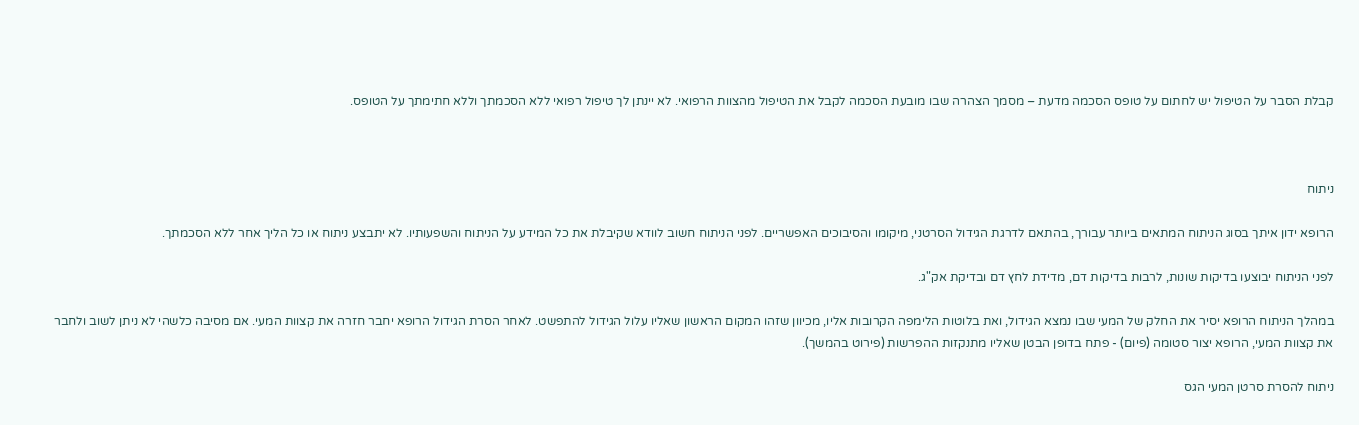קבלת הסבר על הטיפול יש לחתום על טופס הסכמה מדעת – מסמך הצהרה שבו מובעת הסכמה לקבל את הטיפול מהצוות הרפואי. לא יינתן לך טיפול רפואי ללא הסכמתך וללא חתימתך על הטופס.



ניתוח

הרופא ידון איתך בסוג הניתוח המתאים ביותר עבורך, בהתאם לדרגת הגידול הסרטני, מיקומו והסיבוכים האפשריים. לפני הניתוח חשוב לוודא שקיבלת את כל המידע על הניתוח והשפעותיו. לא יתבצע ניתוח או כל הליך אחר ללא הסכמתך.

לפני הניתוח יבוצעו בדיקות שונות, לרבות בדיקות דם, מדידת לחץ דם ובדיקת אק"ג.

במהלך הניתוח הרופא יסיר את החלק של המעי שבו נמצא הגידול, ואת בלוטות הלימפה הקרובות אליו, מכיוון שזהו המקום הראשון שאליו עלול הגידול להתפשט. לאחר הסרת הגידול הרופא יחבר חזרה את קצוות המעי. אם מסיבה כלשהי לא ניתן לשוב ולחבר את קצוות המעי, הרופא יצור סטומה (פיום) - פתח בדופן הבטן שאליו מתנקזות ההפרשות (פירוט בהמשך).

ניתוח להסרת סרטן המעי הגס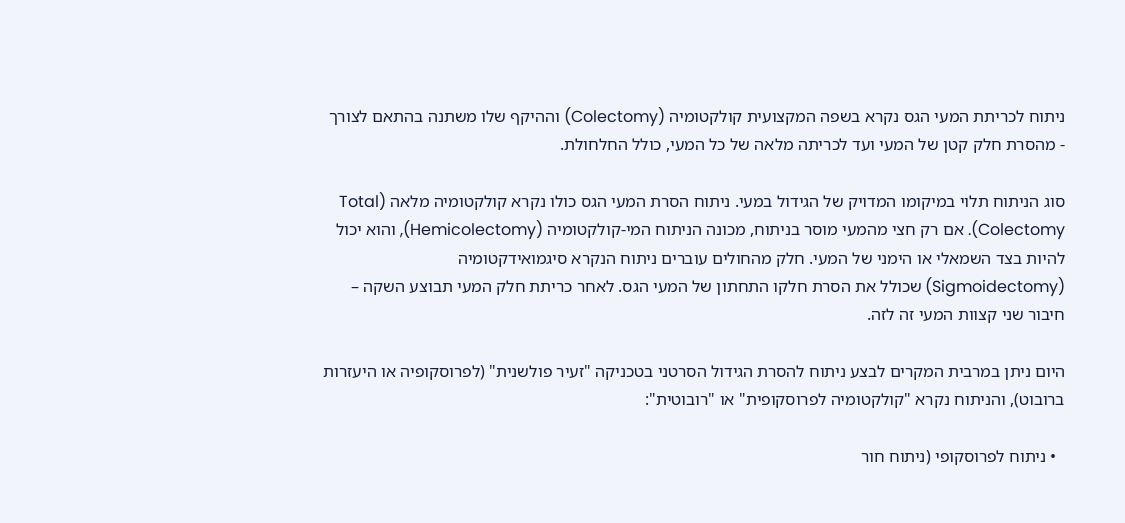ניתוח לכריתת המעי הגס נקרא בשפה המקצועית קולקטומיה (Colectomy) וההיקף שלו משתנה בהתאם לצורך - מהסרת חלק קטן של המעי ועד לכריתה מלאה של כל המעי, כולל החלחולת.

סוג הניתוח תלוי במיקומו המדויק של הגידול במעי. ניתוח הסרת המעי הגס כולו נקרא קולקטומיה מלאה (Total Colectomy). אם רק חצי מהמעי מוסר בניתוח, מכונה הניתוח המי-קולקטומיה (Hemicolectomy), והוא יכול להיות בצד השמאלי או הימני של המעי. חלק מהחולים עוברים ניתוח הנקרא סיגמואידקטומיה (Sigmoidectomy) שכולל את הסרת חלקו התחתון של המעי הגס. לאחר כריתת חלק המעי תבוצע השקה – חיבור שני קצוות המעי זה לזה.

היום ניתן במרבית המקרים לבצע ניתוח להסרת הגידול הסרטני בטכניקה "זעיר פולשנית" (לפרוסקופיה או היעזרות ברובוט), והניתוח נקרא "קולקטומיה לפרוסקופית" או "רובוטית":

  • ניתוח לפרוסקופי (ניתוח חור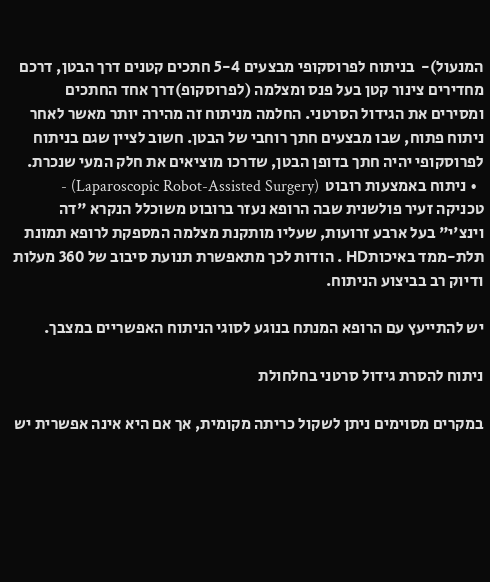המנעול)-  בניתוח לפרוסקופי מבצעים 5-4 חתכים קטנים דרך הבטן, דרכם מחדירים צינור קטן בעל פנס ומצלמה (לפרוסקופ)דרך אחד החתכים ומסירים את הגידול הסרטני. החלמה מניתוח זה מהירה יותר מאשר לאחר ניתוח פתוח, שבו מבצעים חתך רוחבי של הבטן. חשוב לציין שגם בניתוח לפרוסקופי יהיה חתך בדופן הבטן, שדרכו מוציאים את חלק המעי שנכרת.
  • ניתוח באמצעות רובוט  (Laparoscopic Robot-Assisted Surgery) - טכניקה זעיר פולשנית שבה הרופא נעזר ברובוט משוכלל הנקרא "דה וינצ'י" בעל ארבע זרועות, שעליו מותקנת מצלמה המספקת לרופא תמונת תלת-ממד באיכותHD . הודות לכך מתאפשרת תנועת סיבוב של 360 מעלות ודיוק רב בביצוע הניתוח.

יש להתייעץ עם הרופא המנתח בנוגע לסוגי הניתוח האפשריים במצבך.

ניתוח להסרת גידול סרטני בחלחולת

במקרים מסוימים ניתן לשקול כריתה מקומית, אך אם היא אינה אפשרית יש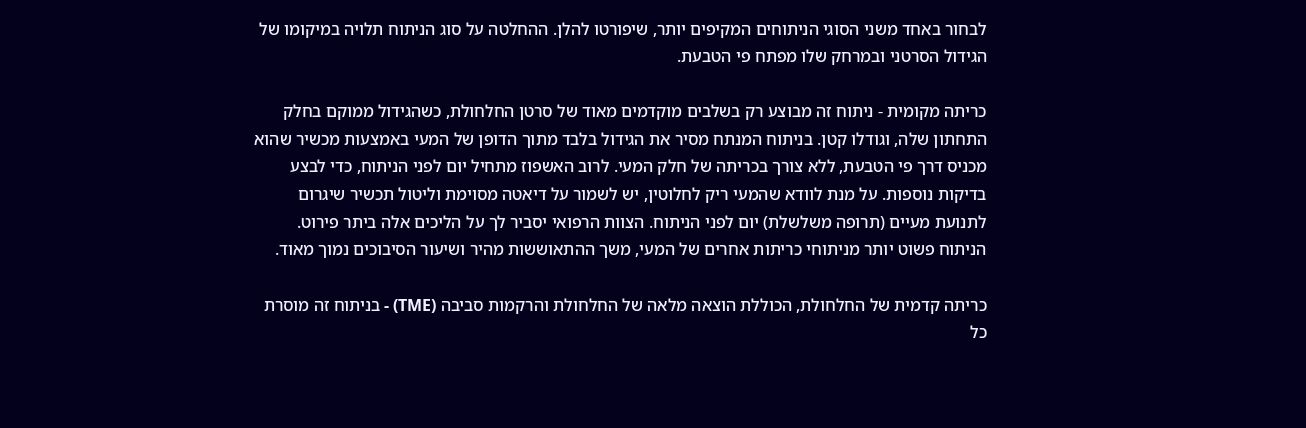לבחור באחד משני הסוגי הניתוחים המקיפים יותר, שיפורטו להלן. ההחלטה על סוג הניתוח תלויה במיקומו של הגידול הסרטני ובמרחק שלו מפתח פי הטבעת.

כריתה מקומית - ניתוח זה מבוצע רק בשלבים מוקדמים מאוד של סרטן החלחולת, כשהגידול ממוקם בחלק התחתון שלה, וגודלו קטן. בניתוח המנתח מסיר את הגידול בלבד מתוך הדופן של המעי באמצעות מכשיר שהוא מכניס דרך פי הטבעת, ללא צורך בכריתה של חלק המעי. לרוב האשפוז מתחיל יום לפני הניתוח, כדי לבצע בדיקות נוספות. על מנת לוודא שהמעי ריק לחלוטין, יש לשמור על דיאטה מסוימת וליטול תכשיר שיגרום לתנועת מעיים (תרופה משלשלת) יום לפני הניתוח. הצוות הרפואי יסביר לך על הליכים אלה ביתר פירוט. הניתוח פשוט יותר מניתוחי כריתות אחרים של המעי, משך ההתאוששות מהיר ושיעור הסיבוכים נמוך מאוד.

כריתה קדמית של החלחולת, הכוללת הוצאה מלאה של החלחולת והרקמות סביבה (TME) - בניתוח זה מוסרת כל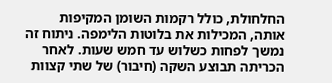החלחולת, כולל רקמות השומן המקיפות אותה, המכילות את בלוטות הלימפה. ניתוח זה נמשך לפחות כשלוש עד חמש שעות. לאחר הכריתה תבוצע השקה (חיבור) של שתי קצוות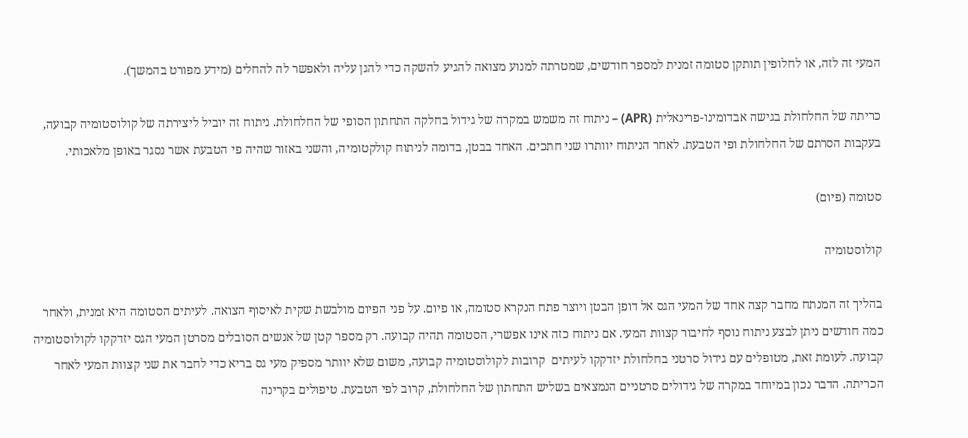המעי זה לזה, או לחלופין תותקן סטומה זמנית למספר חודשים, שמטרתה למנוע מצואה להגיע להשקה כדי להגן עליה ולאפשר לה להחלים (מידע מפורט בהמשך).

כריתה של החלחולת בגישה אבדומינו-פרינאלית (APR) – ניתוח זה משמש במקרה של גידול בחלקה התחתון הסופי של החלחולת. ניתוח זה יוביל ליצירתה של קולוסטומיה קבועה, בעקבות הסרתם של החלחולת ופי הטבעת. לאחר הניתוח יוותרו שני חתכים. האחד בבטן, בדומה לניתוח קולקטומיה, והשני באזור שהיה פי הטבעת אשר נסגר באופן מלאכותי.

סטומה (פיום)

קולוסטומיה

בהליך זה המנתח מחבר קצה אחד של המעי הגס אל דופן הבטן ויוצר פתח הנקרא סטומה, או פיום. על פני הפיום מולבשת שקית לאיסוף הצואה. לעיתים הסטומה היא זמנית, ולאחר כמה חודשים ניתן לבצע ניתוח נוסף לחיבור קצוות המעי. אם ניתוח כזה אינו אפשרי, הסטומה תהיה קבועה. רק מספר קטן של אנשים הסובלים מסרטן המעי הגס יזדקקו לקולוסטומיה קבועה. לעומת זאת, מטופלים עם גידול סרטני בחלחולת יזדקקו לעיתים  קרובות לקולוסטומיה קבועה, משום שלא יוותר מספיק מעי גס בריא כדי לחבר את שני קצוות המעי לאחר הכריתה. הדבר נכון במיוחד במקרה של גידולים סרטניים הנמצאים בשליש התחתון של החלחולת, קרוב לפי הטבעת. טיפולים בקרינה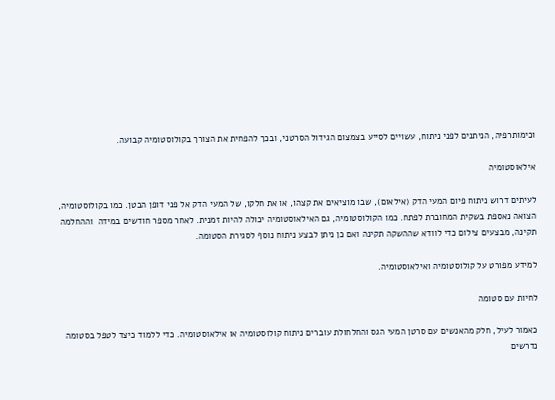וכימותרפיה, הניתנים לפני ניתוח, עשויים לסייע בצמצום הגידול הסרטני, ובכך להפחית את הצורך בקולוסטומיה קבועה.

אילאוסטומיה

לעיתים דרוש ניתוח פיום המעי הדק (אילאום), שבו מוציאים את קצהו, או את חלקו, של המעי הדק אל פני דופן הבטן. כמו בקולוסטומיה, הצואה נאספת בשקית המחוברת לפתח. כמו הקולוסטומיה, גם האילאוסטומיה יכולה להיות זמנית. לאחר מספר חודשים במידה  וההחלמה תקינה, מבצעים צילום כדי לוודא שההשקה תקינה ואם כן ניתן לבצע ניתוח נוסף לסגירת הסטומה.

למידע מפורט על קולוסטומיה ואילאוסטומיה.

לחיות עם סטומה

כאמור לעיל, חלק מהאנשים עם סרטן המעי הגס והחלחולת עוברים ניתוח קולוסטומיה או אילאוסטומיה. כדי ללמוד כיצד לטפל בסטומה נדרשים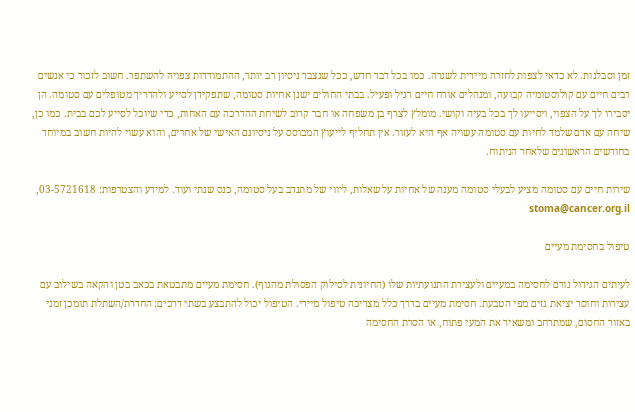זמן וסבלנות. לא כדאי לצפות לחזרה מיידית לשגרה. כמו בכל דבר חדש, ככל שנצבר ניסיון רב יותר, ההתמודדות צפויה להשתפר. חשוב לזכור כי אנשים רבים חיים עם קולוסטומיה קבועה, ומנהלים אורח חיים רגיל ופעיל. בבתי החולים ישנן אחיות סטומה, שתפקידן לסייע ולהדריך מטופלים עם סטומה. הן יסבירו לך על הצפוי, ויסייעו לך בכל בעיה וקושי. מומלץ לצרף בן משפחה או חבר קרוב לשיחת ההדרכה עם האחות, כדי שיוכל לסייע לכם בבית. כמו כן, שיחה עם אדם שלמד לחיות עם סטומה עשויה אף היא לעזור. אין תחליף לייעוץ המבוסס על ניסיונם האישי של אחרים, והוא עשוי להיות חשוב במיוחד בחודשים הראשונים שלאחר הניתוח.

שירות חיים עם סטומה מציע לבעלי סטומה מענה של אחיות על שאלות, ליווי של מתנדב בעל סטומה, כנס שנתי ועוד. למידע והצטרפות: 03-5721618,  stoma@cancer.org.il

טיפול בחסימת מעיים

לעיתים הגידול גורם לחסימה במעיים ולעצירת התנועתיות שלו (החיונית לסילוק הפסולת מהגוף). חסימת מעיים מתבטאת בכאב בטן והקאה בשילוב עם עצירות וחוסר יציאת גזים מפי הטבעת. חסימת מעיים בדרך כלל מצריכה טיפול מיידי. הטיפול יכול להתבצע בשתי דרכים: החדרת/השתלת תומכן זמני באזור החסום, שמתרחב ומשאיר את המעי פתוח, או הסרת החסימה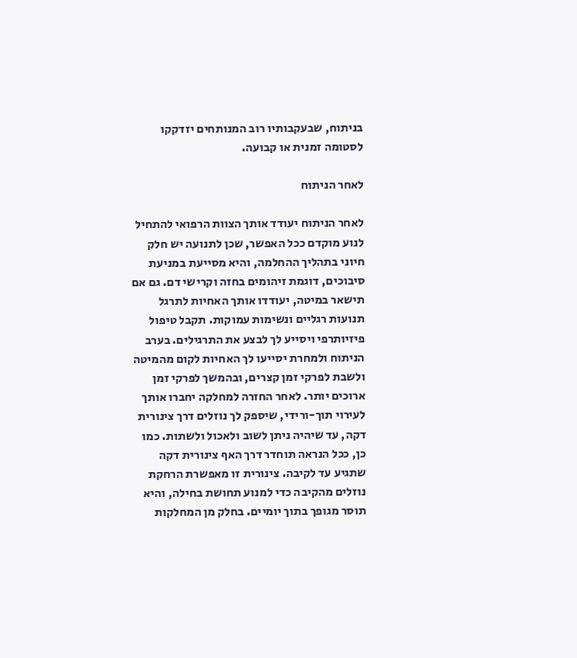בניתוח, שבעקבותיו רוב המנותחים יזדקקו לסטומה זמנית או קבועה.

לאחר הניתוח

לאחר הניתוח יעודד אותך הצוות הרפואי להתחיל לנוע מוקדם ככל האפשר, שכן לתנועה יש חלק חיוני בתהליך ההחלמה, והיא מסייעת במניעת סיבוכים, דוגמת זיהומים בחזה וקרישי דם. גם אם תישאר במיטה, יעודדו אותך האחיות לתרגל תנועות רגליים ונשימות עמוקות. תקבל טיפול פיזיותרפי ויסייע לך לבצע את התרגילים. בערב הניתוח ולמחרת יסייעו לך האחיות לקום מהמיטה ולשבת לפרקי זמן קצרים, ובהמשך לפרקי זמן ארוכים יותר. לאחר החזרה למחלקה יחברו אותך לעירוי תוך-ורידי, שיספק לך נוזלים דרך צינורית דקה, עד שיהיה ניתן לשוב ולאכול ולשתות. כמו כן, ככל הנראה תוחדר דרך האף צינורית דקה שתגיע עד לקיבה. צינורית זו מאפשרת הרחקת נוזלים מהקיבה כדי למנוע תחושת בחילה, והיא תוסר מגופך בתוך יומיים. בחלק מן המחלקות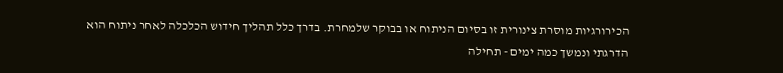הכירורגיות מוסרת צינורית זו בסיום הניתוח או בבוקר שלמחרת. בדרך כלל תהליך חידוש הכלכלה לאחר ניתוח הוא הדרגתי ונמשך כמה ימים - תחילה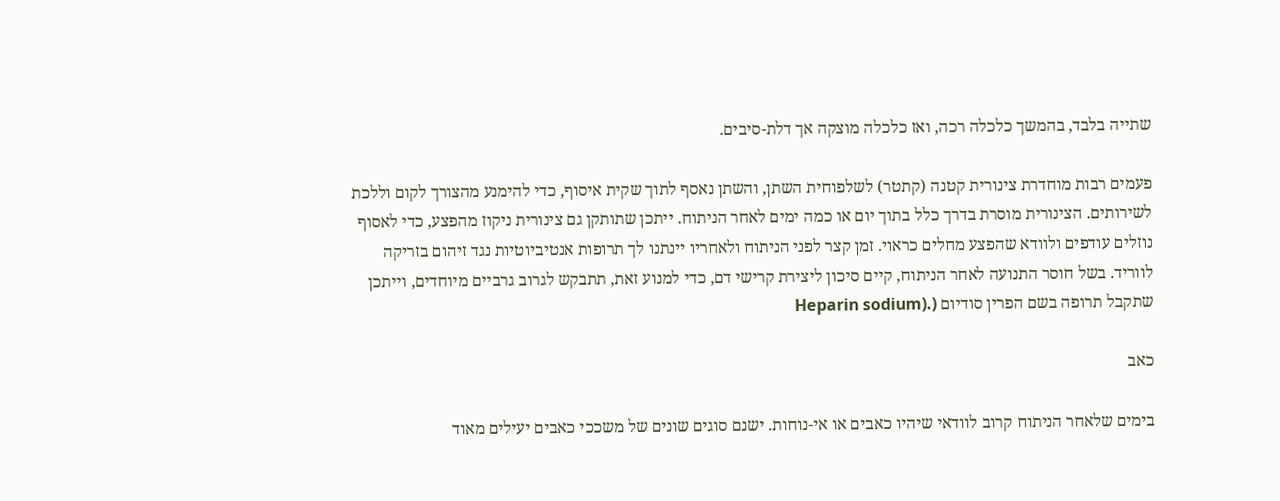שתייה בלבד, בהמשך כלכלה רכה, ואז כלכלה מוצקה אך דלת-סיבים.

פעמים רבות מוחדרת צינורית קטנה (קתטר) לשלפוחית השתן, והשתן נאסף לתוך שקית איסוף, כדי להימנע מהצורך לקום וללכת לשירותים. הצינורית מוסרת בדרך כלל בתוך יום או כמה ימים לאחר הניתוח. ייתכן שתותקן גם צינורית ניקוז מהפצע, כדי לאסוף נוזלים עודפים ולוודא שהפצע מחלים כראוי. זמן קצר לפני הניתוח ולאחריו יינתנו לך תרופות אנטיביוטיות נגד זיהום בזריקה לווריד. בשל חוסר התנועה לאחר הניתוח, קיים סיכון ליצירת קרישי דם, כדי למנוע זאת, תתבקש לגרוב גרביים מיוחדים, וייתכן שתקבל תרופה בשם הפרין סודיום (.(Heparin sodium

כאב

בימים שלאחר הניתוח קרוב לוודאי שיהיו כאבים או אי-נוחות. ישנם סוגים שונים של משככי כאבים יעילים מאוד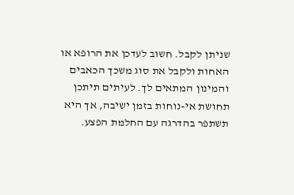שניתן לקבל. חשוב לעדכן את הרופא או האחות ולקבל את סוג משכך הכאבים והמינון המתאים לך. לעיתים תיתכן תחושת אי-נוחות בזמן ישיבה, אך היא תשתפר בהדרגה עם החלמת הפצע.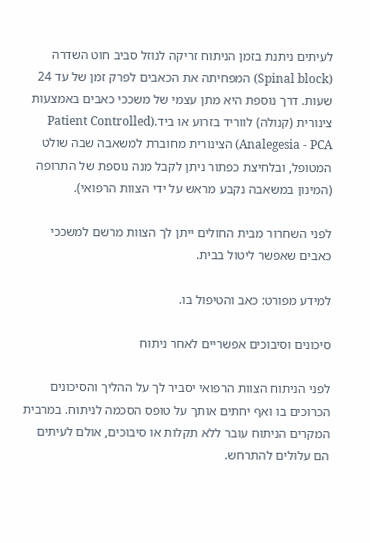לעיתים ניתנת בזמן הניתוח זריקה לנוזל סביב חוט השדרה (Spinal block) המפחיתה את הכאבים לפרק זמן של עד 24 שעות. דרך נוספת היא מתן עצמי של משככי כאבים באמצעות צינורית (קנולה) לווריד בזרוע או ביד.(Patient Controlled Analegesia - PCA) הצינורית מחוברת למשאבה שבה שולט המטופל, ובלחיצת כפתור ניתן לקבל מנה נוספת של התרופה (המינון במשאבה נקבע מראש על ידי הצוות הרפואי).

לפני השחרור מבית החולים ייתן לך הצוות מרשם למשככי כאבים שאפשר ליטול בבית.

למידע מפורט: כאב והטיפול בו.

סיכונים וסיבוכים אפשריים לאחר ניתוח

לפני הניתוח הצוות הרפואי יסביר לך על ההליך והסיכונים הכרוכים בו ואף יחתים אותך על טופס הסכמה לניתוח. במרבית המקרים הניתוח עובר ללא תקלות או סיבוכים, אולם לעיתים הם עלולים להתרחש.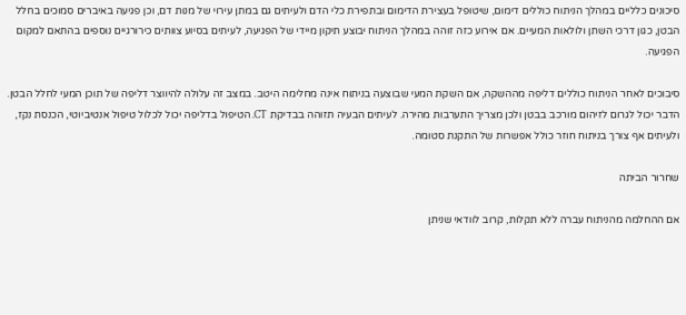סיכונים כלליים במהלך הניתוח כוללים דימום, שיטופל בעצירת הדימום ובתפירת כלי הדם ולעיתים גם במתן עירוי של מנות דם, וכן פגיעה באיברים סמוכים בחלל הבטן, כגון דרכי השתן ולולאות המעיים. אם אירוע כזה זוהה במהלך הניתוח יבוצע תיקון מיידי של הפגיעה, לעיתים בסיוע צוותים כירורגיים נוספים בהתאם למקום הפגיעה.

סיבוכים לאחר הניתוח כוללים דליפה מההשקה, אם השקת המעי שבוצעה בניתוח אינה מחלימה היטב. במצב זה עלולה להיווצר דליפה של תוכן המעי לחלל הבטן. הדבר יכול לגרום לזיהום מורכב בבטן ולכן מצריך התערבות מהירה. לעיתים הבעיה תזוהה בבדיקת CT. הטיפול בדליפה יכול לכלול טיפול אנטיביוטי, הכנסת נקז, ולעיתים אף צורך בניתוח חוזר כולל אפשרות של התקנת סטומה.

שחרור הביתה

אם ההחלמה מהניתוח עברה ללא תקלות, קרוב לוודאי שניתן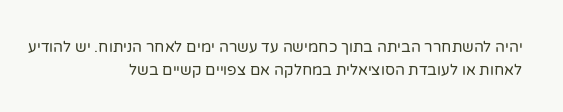יהיה להשתחרר הביתה בתוך כחמישה עד עשרה ימים לאחר הניתוח. יש להודיע לאחות או לעובדת הסוציאלית במחלקה אם צפויים קשיים בשל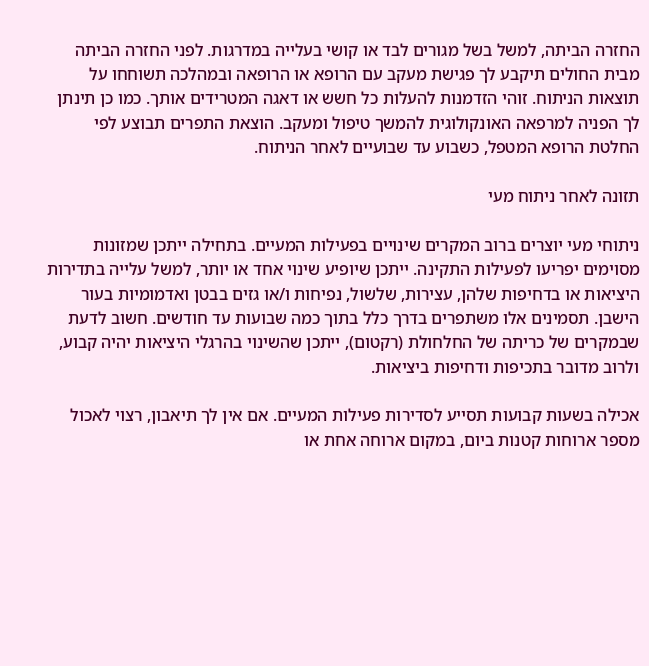החזרה הביתה, למשל בשל מגורים לבד או קושי בעלייה במדרגות. לפני החזרה הביתה מבית החולים תיקבע לך פגישת מעקב עם הרופא או הרופאה ובמהלכה תשוחחו על תוצאות הניתוח. זוהי הזדמנות להעלות כל חשש או דאגה המטרידים אותך. כמו כן תינתן לך הפניה למרפאה האונקולוגית להמשך טיפול ומעקב. הוצאת התפרים תבוצע לפי החלטת הרופא המטפל, כשבוע עד שבועיים לאחר הניתוח.

תזונה לאחר ניתוח מעי

ניתוחי מעי יוצרים ברוב המקרים שינויים בפעילות המעיים. בתחילה ייתכן שמזונות מסוימים יפריעו לפעילות התקינה. ייתכן שיופיע שינוי אחד או יותר, למשל עלייה בתדירות היציאות או בדחיפות שלהן, עצירות, שלשול, נפיחות ו/או גזים בבטן ואדמומיות בעור הישבן. תסמינים אלו משתפרים בדרך כלל בתוך כמה שבועות עד חודשים. חשוב לדעת שבמקרים של כריתה של החלחולת (רקטום), ייתכן שהשינוי בהרגלי היציאות יהיה קבוע, ולרוב מדובר בתכיפות ודחיפות ביציאות.

אכילה בשעות קבועות תסייע לסדירות פעילות המעיים. אם אין לך תיאבון, רצוי לאכול מספר ארוחות קטנות ביום, במקום ארוחה אחת או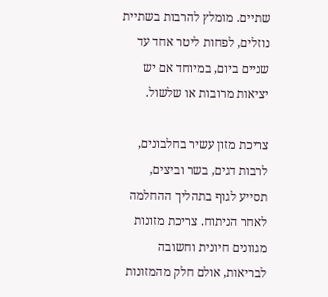שתיים. מומלץ להרבות בשתיית נוזלים, לפחות ליטר אחד עד שניים ביום, במיוחד אם יש יציאות מרובות או שלשול.

צריכת מזון עשיר בחלבונים, לרבות דגים, בשר וביצים, תסייע לגוף בתהליך ההחלמה לאחר הניתוח. צריכת מזונות מגוונים חיונית וחשובה לבריאות, אולם חלק מהמזונות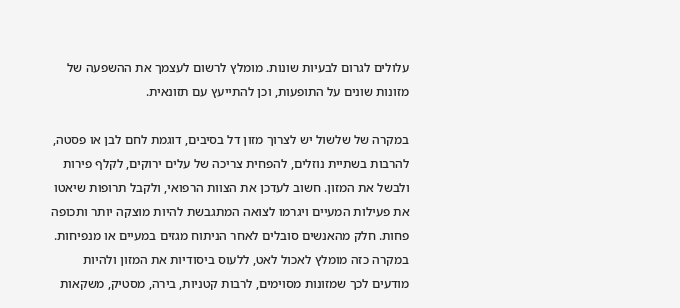עלולים לגרום לבעיות שונות. מומלץ לרשום לעצמך את ההשפעה של מזונות שונים על התופעות, וכן להתייעץ עם תזונאית.

במקרה של שלשול יש לצרוך מזון דל בסיבים, דוגמת לחם לבן או פסטה, להרבות בשתיית נוזלים, להפחית צריכה של עלים ירוקים, לקלף פירות ולבשל את המזון. חשוב לעדכן את הצוות הרפואי, ולקבל תרופות שיאטו את פעילות המעיים ויגרמו לצואה המתגבשת להיות מוצקה יותר ותכופה פחות. חלק מהאנשים סובלים לאחר הניתוח מגזים במעיים או מנפיחות. במקרה כזה מומלץ לאכול לאט, ללעוס ביסודיות את המזון ולהיות מודעים לכך שמזונות מסוימים, לרבות קטניות, בירה, מסטיק, משקאות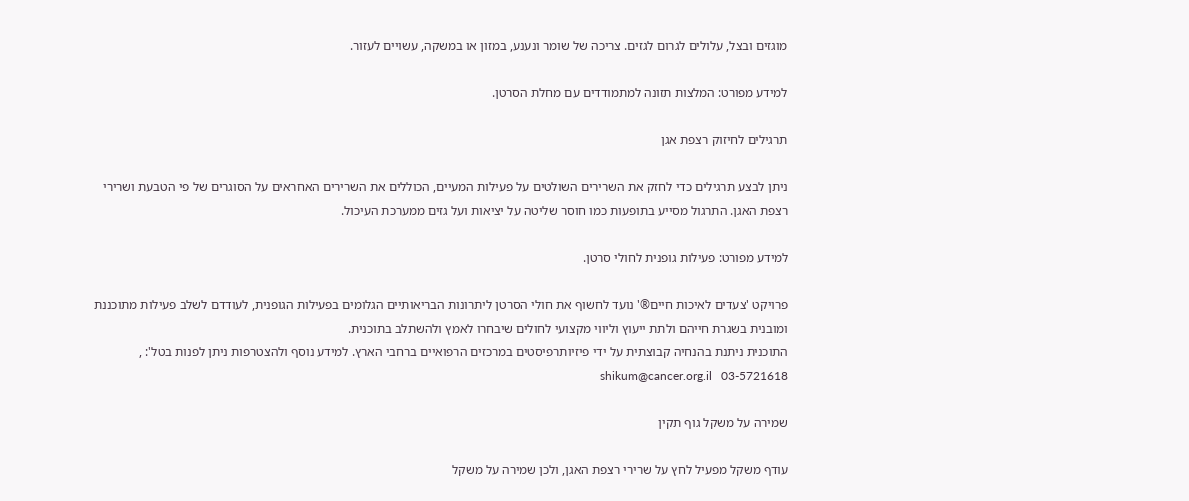מוגזים ובצל, עלולים לגרום לגזים. צריכה של שומר ונענע, במזון או במשקה, עשויים לעזור.

למידע מפורט: המלצות תזונה למתמודדים עם מחלת הסרטן.

תרגילים לחיזוק רצפת אגן

ניתן לבצע תרגילים כדי לחזק את השרירים השולטים על פעילות המעיים, הכוללים את השרירים האחראים על הסוגרים של פי הטבעת ושרירי רצפת האגן. התרגול מסייע בתופעות כמו חוסר שליטה על יציאות ועל גזים ממערכת העיכול.

למידע מפורט: פעילות גופנית לחולי סרטן.

פרויקט 'צעדים לאיכות חיים®' נועד לחשוף את חולי הסרטן ליתרונות הבריאותיים הגלומים בפעילות הגופנית, לעודדם לשלב פעילות מתוכננת ומובנית בשגרת חייהם ולתת ייעוץ וליווי מקצועי לחולים שיבחרו לאמץ ולהשתלב בתוכנית.
התוכנית ניתנת בהנחיה קבוצתית על ידי פיזיותרפיסטים במרכזים הרפואיים ברחבי הארץ. למידע נוסף ולהצטרפות ניתן לפנות בטל': , 03-5721618   shikum@cancer.org.il

שמירה על משקל גוף תקין

עודף משקל מפעיל לחץ על שרירי רצפת האגן, ולכן שמירה על משקל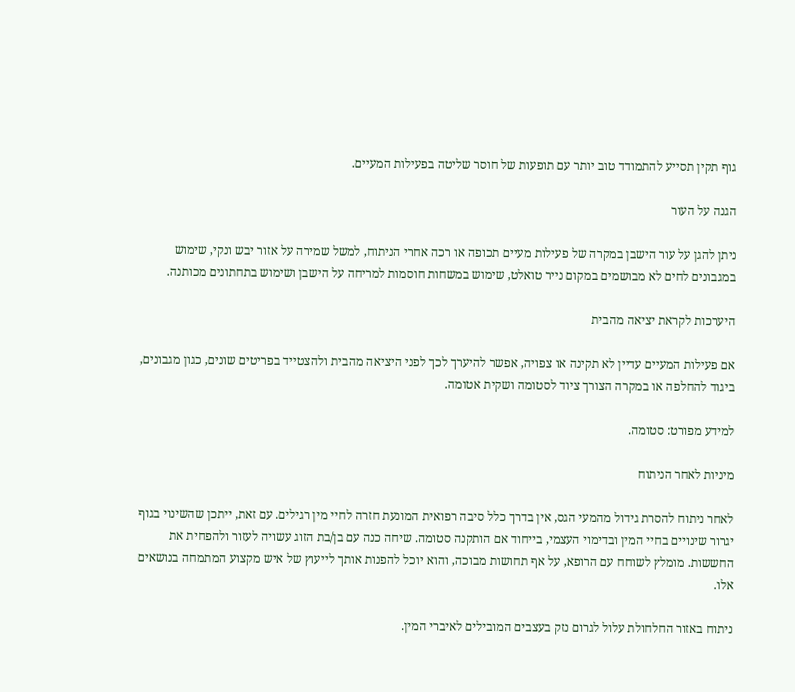גוף תקין תסייע להתמודד טוב יותר עם תופעות של חוסר שליטה בפעילות המעיים.

הגנה על העור

ניתן להגן על עור הישבן במקרה של פעילות מעיים תכופה או רכה אחרי הניתוח, למשל שמירה על אזור יבש ונקי, שימוש במגבונים לחים לא מבושמים במקום נייר טואלט, שימוש במשחות חוסמות למריחה על הישבן ושימוש בתחתונים מכותנה.

היערכות לקראת יציאה מהבית

אם פעילות המעיים עדיין לא תקינה או צפויה, אפשר להיערך לכך לפני היציאה מהבית ולהצטייד בפריטים שונים, כגון מגבונים, ביגוד להחלפה או במקרה הצורך ציוד לסטומה ושקית אטומה.

למידע מפורט: סטומה.

מיניות לאחר הניתוח

לאחר ניתוח להסרת גידול מהמעי הגס, אין בדרך כלל סיבה רפואית המונעת חזרה לחיי מין רגילים. עם זאת, ייתכן שהשינוי בגוף יגרור שינויים בחיי המין ובדימוי העצמי, בייחוד אם הותקנה סטומה. שיחה כנה עם בן/בת הזוג עשויה לעזור ולהפחית את החששות. מומלץ לשוחח עם הרופא, על אף תחושות מבוכה, והוא יוכל להפנות אותך לייעוץ של איש מקצוע המתמחה בנושאים אלו.

ניתוח באזור החלחולת עלול לגרום נזק בעצבים המובילים לאיברי המין.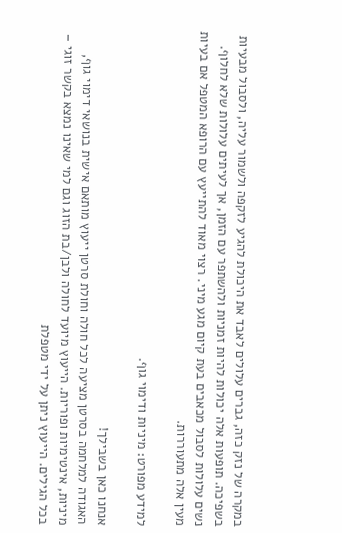במקרה של נזק כזה, גברים עלולים לאבד את היכולת להגיע לזקפה ולשמור עליה, ולסבול מבעיות בשפיכה. תופעות אלה יכולות להיות זמניות ולהשתפר עם הזמן, אך לעיתים עלולות שלא לחלוף. נשים עלולות לסבול מכאבים בעת קיום מגע מיני. רצוי מאוד להתייעץ עם הרופא המטפל אם בעיות מעין אלה מתעוררות.

למידע מפורט: מיניות ודימוי גוף.

אנחנו כאן בשבילך!
האגודה למלחמה בסרטן מציעה לכל חולה וחולת סרטן ייעוץ מותאם אישית בנושאי דימוי גוף, מיניות, אינטימיות ופוריות. הייעוץ מיועד לחולה ולבן/בת הזוג וגם למי שאינו נמצא בקשר זוגי – בכל הגילים. הייעוץ ניתן על ידי מטפלת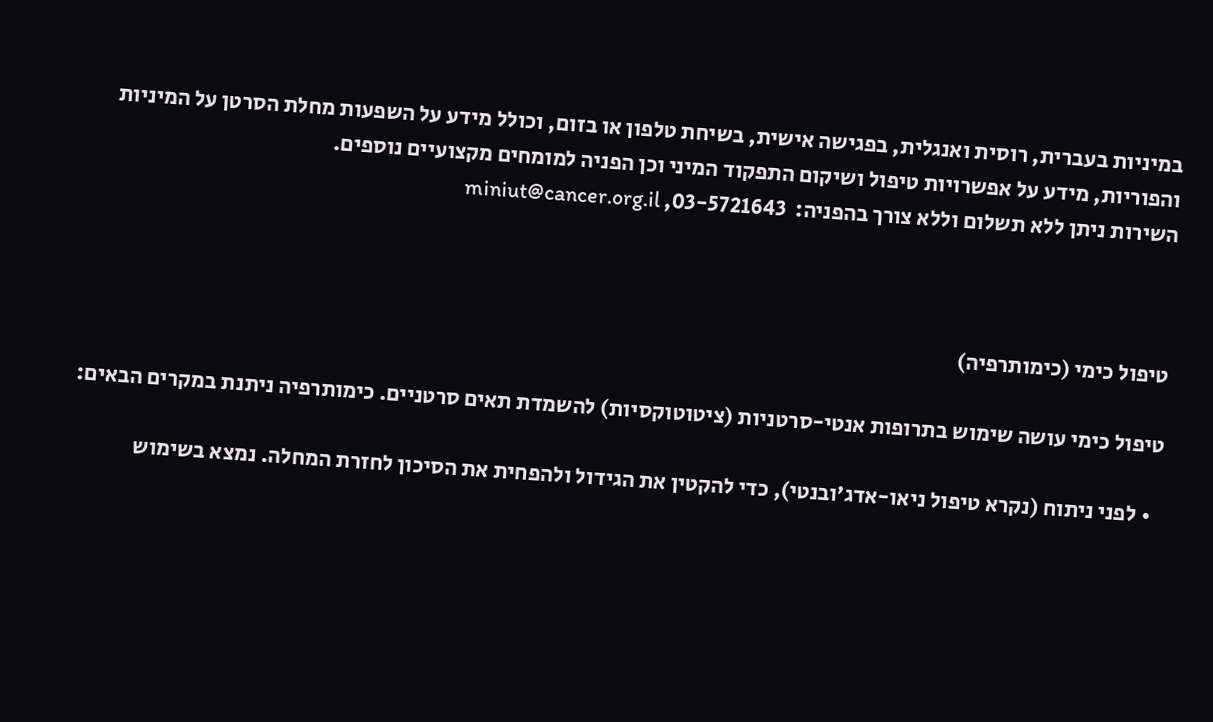במיניות בעברית, רוסית ואנגלית, בפגישה אישית, בשיחת טלפון או בזום, וכולל מידע על השפעות מחלת הסרטן על המיניות והפוריות, מידע על אפשרויות טיפול ושיקום התפקוד המיני וכן הפניה למומחים מקצועיים נוספים.
השירות ניתן ללא תשלום וללא צורך בהפניה:  03-5721643, miniut@cancer.org.il



טיפול כימי (כימותרפיה)

טיפול כימי עושה שימוש בתרופות אנטי-סרטניות (ציטוטוקסיות) להשמדת תאים סרטניים. כימותרפיה ניתנת במקרים הבאים:

  • לפני ניתוח (נקרא טיפול ניאו-אדג'ובנטי), כדי להקטין את הגידול ולהפחית את הסיכון לחזרת המחלה. נמצא בשימוש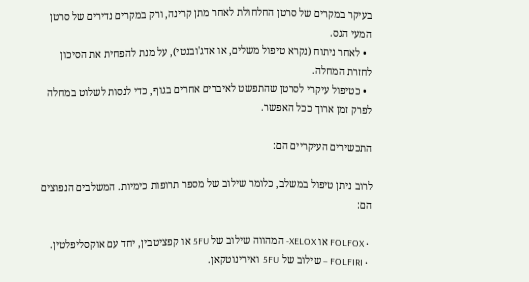בעיקר במקרים של סרטן החלחולת לאחר מתן קרינה, ורק במקרים נדירים של סרטן המעי הגס.
  • לאחר ניתוח (נקרא טיפול משלים, או אדג'ובנטי), על מנת להפחית את הסיכון לחזרת המחלה.
  • כטיפול עיקרי לסרטן שהתפשט לאיברים אחרים בגוף, כדי לנסות לשלוט במחלה לפרק זמן ארוך ככל האפשר.

התכשירים העיקריים הם:

לרוב ניתן טיפול במשלב, כלומר שילוב של מספר תרופות כימיות. המשלבים הנפוצים הם:

  • FOLFOX או XELOX- המהווה שילוב של 5FU או קפציטבין, יחד עם אוקסליפלטין.
  • FOLFIRI – שילוב של 5FU  ואירינוטקאן.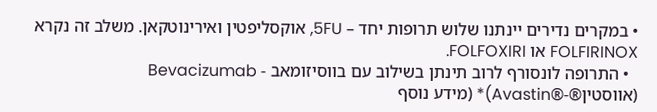• במקרים נדירים יינתנו שלוש תרופות יחד – 5FU, אוקסליפטין ואירינוטקאן. משלב זה נקרא FOLFIRINOX או FOLFOXIRI.
  • התרופה לונסורף לרוב תינתן בשילוב עם בווסיזומאב - Bevacizumab (אווסטין®-®Avastin)* (מידע נוסף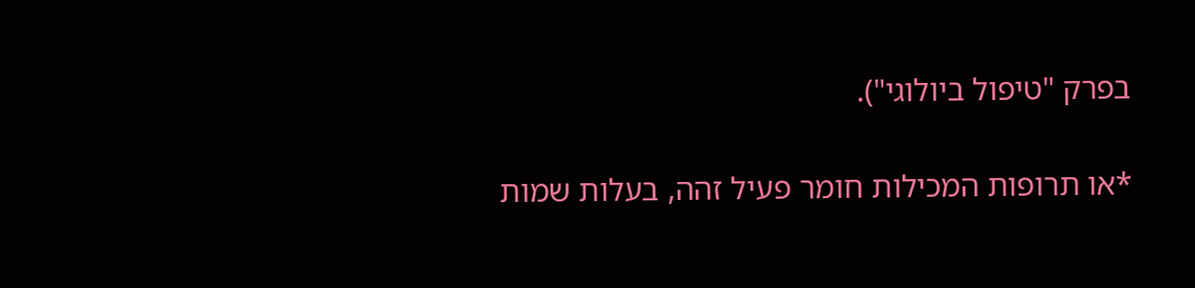בפרק "טיפול ביולוגי").

*או תרופות המכילות חומר פעיל זהה, בעלות שמות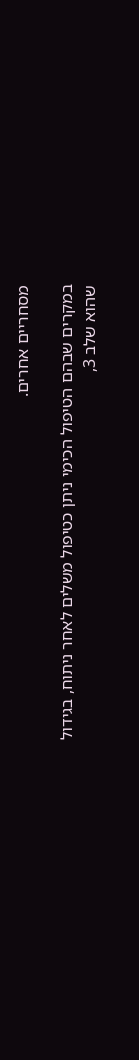מסחריים אחרים.

במקרים שבהם הטיפול הכימי ניתן כטיפול משלים לאחר ניתוח, בגידול שהוא שלב 3,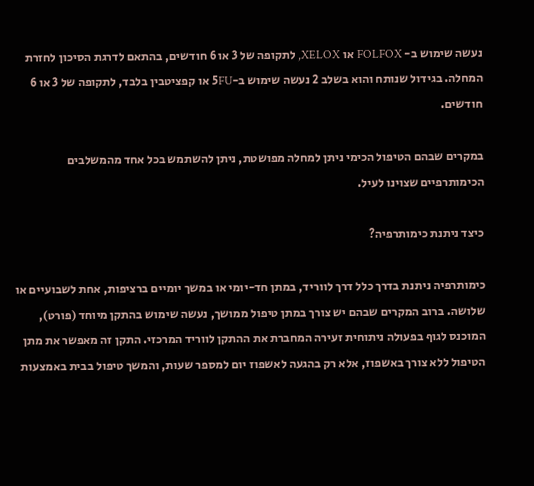נעשה שימוש ב- FOLFOX או XELOX, לתקופה של 3 או 6 חודשים, בהתאם לדרגת הסיכון לחזרת המחלה. בגידול שנותח והוא בשלב 2 נעשה שימוש ב-5FU או קפציטבין בלבד, לתקופה של 3 או 6 חודשים.

במקרים שבהם הטיפול הכימי ניתן למחלה מפושטת, ניתן להשתמש בכל אחד מהמשלבים הכימותרפיים שצוינו לעיל.

כיצד ניתנת כימותרפיה?

כימותרפיה ניתנת בדרך כלל דרך לווריד, במתן חד-יומי או במשך יומיים ברציפות, אחת לשבועיים או שלושה. ברוב המקרים שבהם יש צורך במתן טיפול ממושך, נעשה שימוש בהתקן מיוחד (פורט), המוכנס לגוף בפעולה ניתוחית זעירה המחברת את ההתקן לווריד המרכזי. התקן זה מאפשר את מתן הטיפול ללא צורך באשפוז, אלא רק בהגעה לאשפוז יום למספר שעות, והמשך טיפול בבית באמצעות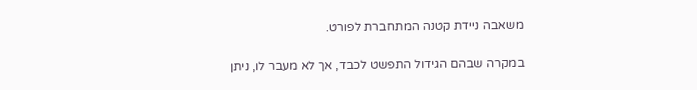משאבה ניידת קטנה המתחברת לפורט.

במקרה שבהם הגידול התפשט לכבד, אך לא מעבר לו, ניתן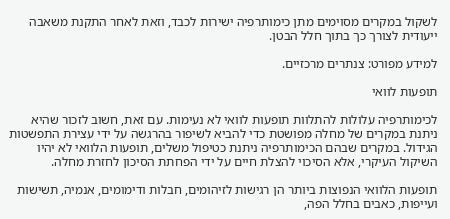לשקול במקרים מסוימים מתן כימותרפיה ישירות לכבד, וזאת לאחר התקנת משאבה ייעודית לצורך כך בתוך חלל הבטן.

למידע מפורט: צנתרים מרכזיים.

תופעות לוואי

לכימותרפיה עלולות להתלוות תופעות לוואי לא נעימות. עם זאת, חשוב לזכור שהיא ניתנת במקרים של מחלה מפושטת כדי להביא לשיפור בהרגשה על ידי עצירת התפשטות הגידול. במקרים שבהם הכימותרפיה ניתנת כטיפול משלים, תופעות הלוואי לא יהיו השיקול העיקרי, אלא הסיכוי להצלת חיים על ידי הפחתת הסיכון לחזרת מחלה.

תופעות הלוואי הנפוצות ביותר הן רגישות לזיהומים, חבלות ודימומים, אנמיה, תשישות ועייפות, כאבים בחלל הפה,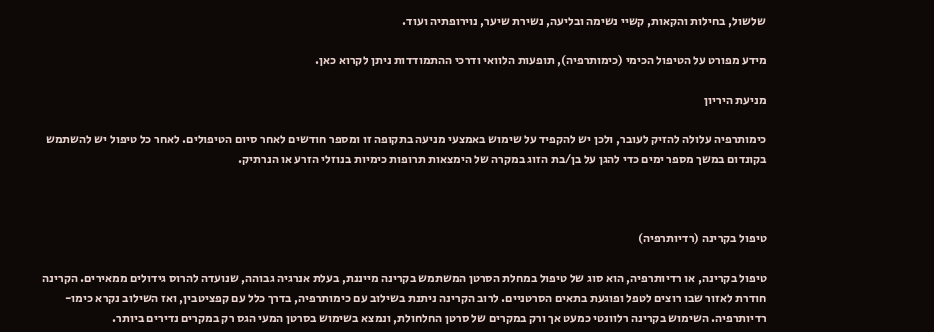שלשול, בחילות והקאות, קשיי נשימה ובליעה, נשירת שיער, נוירופתיה ועוד.

מידע מפורט על הטיפול הכימי (כימותרפיה), תופעות הלוואי ודרכי ההתמודדות ניתן לקרוא כאן.

מניעת היריון

כימותרפיה עלולה להזיק לעובר, ולכן יש להקפיד על שימוש באמצעי מניעה בתקופה זו ומספר חודשים לאחר סיום הטיפולים. לאחר כל טיפול יש להשתמש בקונדום במשך מספר ימים כדי להגן על בן/בת הזוג במקרה של הימצאות תרופות כימיות בנוזלי הזרע או הנרתיק.



טיפול בקרינה (רדיותרפיה)

טיפול בקרינה, או רדיותרפיה, הוא סוג של טיפול במחלת הסרטן המשתמש בקרינה מייננת, בעלת אנרגיה גבוהה, שנועדה להרוס גידולים ממאירים. הקרינה חודרת לאזור שבו רוצים לטפל ופוגעת בתאים הסרטניים. לרוב הקרינה ניתנת בשילוב עם כימותרפיה, בדרך כלל עם קפציטבין, ואז השילוב נקרא כימו-רדיותרפיה. השימוש בקרינה רלוונטי כמעט אך ורק במקרים של סרטן החלחולת, ונמצא בשימוש בסרטן המעי הגס רק במקרים נדירים ביותר.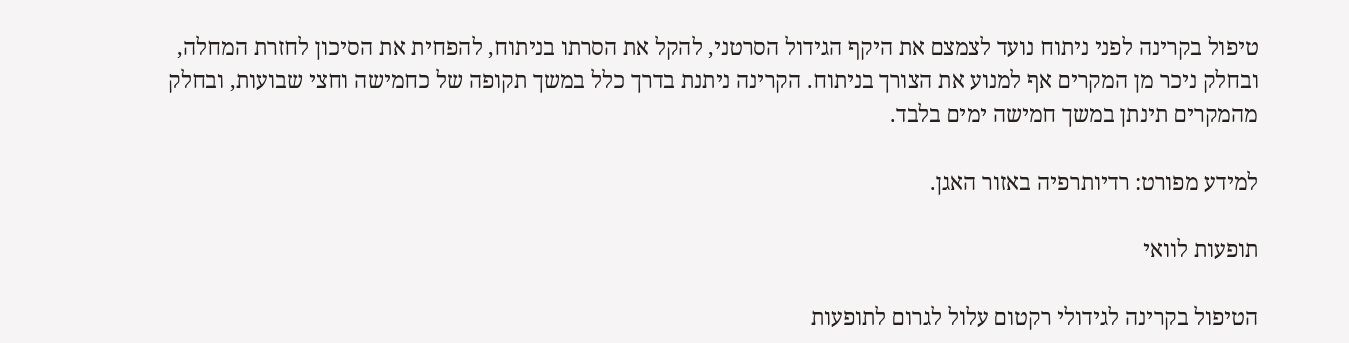טיפול בקרינה לפני ניתוח נועד לצמצם את היקף הגידול הסרטני, להקל את הסרתו בניתוח, להפחית את הסיכון לחזרת המחלה, ובחלק ניכר מן המקרים אף למנוע את הצורך בניתוח. הקרינה ניתנת בדרך כלל במשך תקופה של כחמישה וחצי שבועות, ובחלק מהמקרים תינתן במשך חמישה ימים בלבד.

למידע מפורט: רדיותרפיה באזור האגן.

תופעות לוואי

הטיפול בקרינה לגידולי רקטום עלול לגרום לתופעות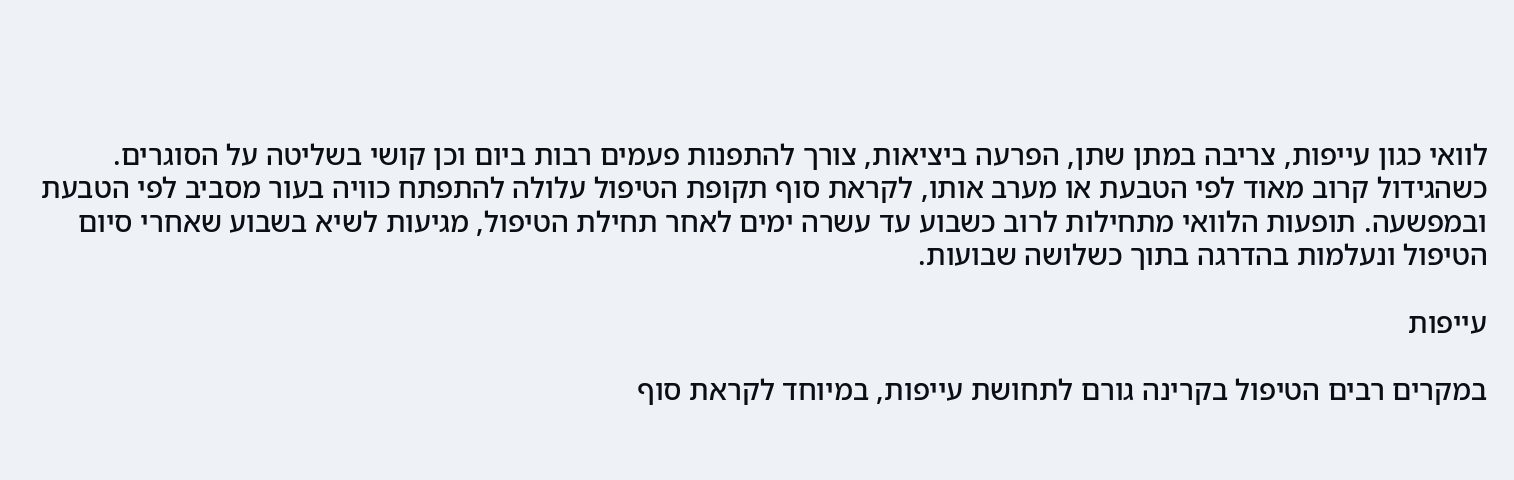לוואי כגון עייפות, צריבה במתן שתן, הפרעה ביציאות, צורך להתפנות פעמים רבות ביום וכן קושי בשליטה על הסוגרים. כשהגידול קרוב מאוד לפי הטבעת או מערב אותו, לקראת סוף תקופת הטיפול עלולה להתפתח כוויה בעור מסביב לפי הטבעת ובמפשעה. תופעות הלוואי מתחילות לרוב כשבוע עד עשרה ימים לאחר תחילת הטיפול, מגיעות לשיא בשבוע שאחרי סיום הטיפול ונעלמות בהדרגה בתוך כשלושה שבועות.

עייפות

במקרים רבים הטיפול בקרינה גורם לתחושת עייפות, במיוחד לקראת סוף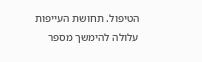הטיפול. תחושת העייפות עלולה להימשך מספר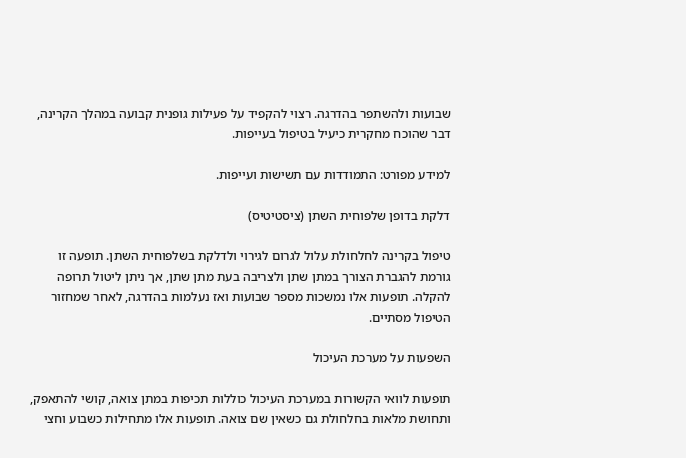שבועות ולהשתפר בהדרגה. רצוי להקפיד על פעילות גופנית קבועה במהלך הקרינה, דבר שהוכח מחקרית כיעיל בטיפול בעייפות.

למידע מפורט: התמודדות עם תשישות ועייפות.

דלקת בדופן שלפוחית השתן (ציסטיטיס)

טיפול בקרינה לחלחולת עלול לגרום לגירוי ולדלקת בשלפוחית השתן. תופעה זו גורמת להגברת הצורך במתן שתן ולצריבה בעת מתן שתן, אך ניתן ליטול תרופה להקלה. תופעות אלו נמשכות מספר שבועות ואז נעלמות בהדרגה, לאחר שמחזור הטיפול מסתיים.

השפעות על מערכת העיכול

תופעות לוואי הקשורות במערכת העיכול כוללות תכיפות במתן צואה, קושי להתאפק, ותחושת מלאות בחלחולת גם כשאין שם צואה. תופעות אלו מתחילות כשבוע וחצי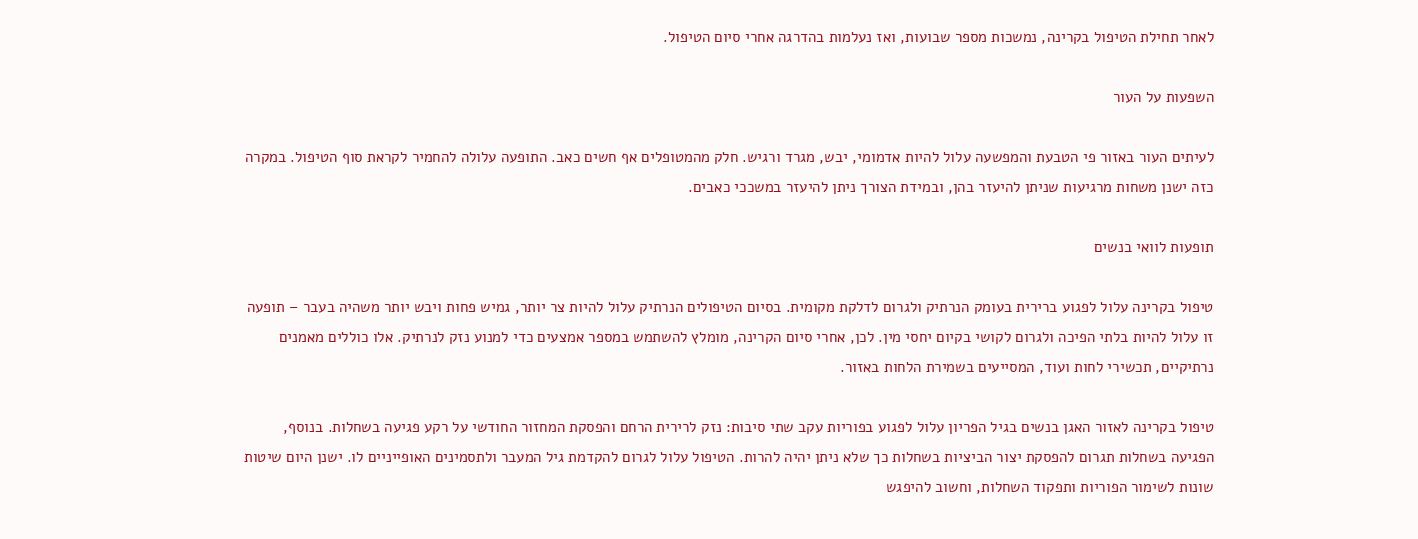לאחר תחילת הטיפול בקרינה, נמשכות מספר שבועות, ואז נעלמות בהדרגה אחרי סיום הטיפול.

השפעות על העור

לעיתים העור באזור פי הטבעת והמפשעה עלול להיות אדמומי, יבש, מגרד ורגיש. חלק מהמטופלים אף חשים כאב. התופעה עלולה להחמיר לקראת סוף הטיפול. במקרה כזה ישנן משחות מרגיעות שניתן להיעזר בהן, ובמידת הצורך ניתן להיעזר במשככי כאבים.

תופעות לוואי בנשים

טיפול בקרינה עלול לפגוע ברירית בעומק הנרתיק ולגרום לדלקת מקומית. בסיום הטיפולים הנרתיק עלול להיות צר יותר, גמיש פחות ויבש יותר משהיה בעבר – תופעה זו עלול להיות בלתי הפיכה ולגרום לקושי בקיום יחסי מין. לכן, אחרי סיום הקרינה, מומלץ להשתמש במספר אמצעים כדי למנוע נזק לנרתיק. אלו כוללים מאמנים נרתיקיים, תכשירי לחות ועוד, המסייעים בשמירת הלחות באזור.

טיפול בקרינה לאזור האגן בנשים בגיל הפריון עלול לפגוע בפוריות עקב שתי סיבות: נזק לרירית הרחם והפסקת המחזור החודשי על רקע פגיעה בשחלות. בנוסף, הפגיעה בשחלות תגרום להפסקת יצור הביציות בשחלות כך שלא ניתן יהיה להרות. הטיפול עלול לגרום להקדמת גיל המעבר ולתסמינים האופייניים לו. ישנן היום שיטות שונות לשימור הפוריות ותפקוד השחלות, וחשוב להיפגש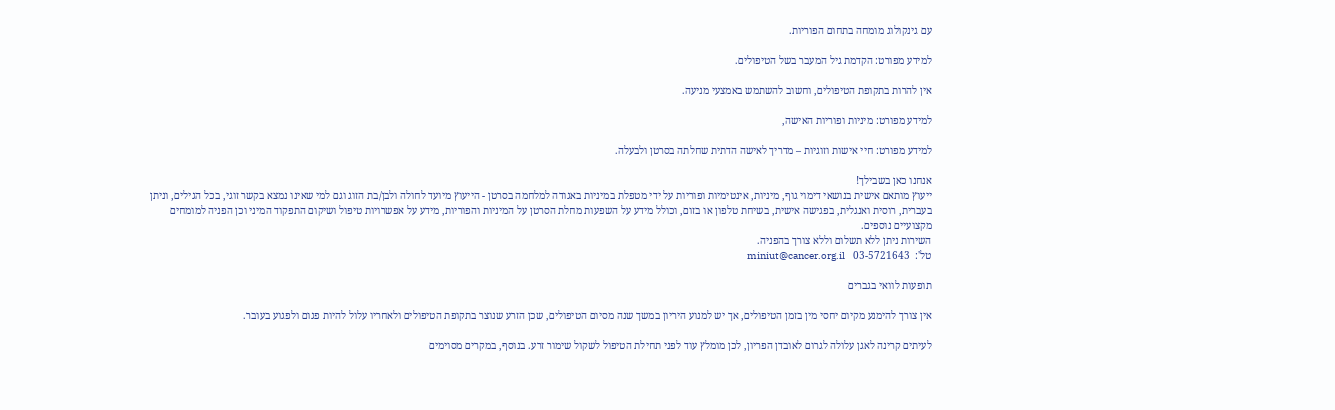עם גינקולוג מומחה בתחום הפוריות.

למידע מפורט: הקדמת גיל המעבר בשל הטיפולים.

אין להרות בתקופת הטיפולים, וחשוב להשתמש באמצעי מניעה.

למידע מפורט: מיניות ופוריות האישה,

למידע מפורט: חיי אישות וזוגיות – מדריך לאישה הדתית שחלתה בסרטן ולבעלה.

אנחנו כאן בשבילך!
ייעוץ מותאם אישית בנושאי דימוי גוף, מיניות, אינטימיות ופוריות על ידי מטפלת במיניות באגודה למלחמה בסרטן - הייעוץ מיועד לחולה ולבן/בת הזוג וגם למי שאינו נמצא בקשר זוגי, בכל הגילים, וניתן בעברית, רוסית ואנגלית, בפגישה אישית, בשיחת טלפון או בזום, וכולל מידע על השפעות מחלת הסרטן על המיניות והפוריות, מידע על אפשרויות טיפול ושיקום התפקוד המיני וכן הפניה למומחים מקצועיים נוספים.
השירות ניתן ללא תשלום וללא צורך בהפניה.
טל':  03-5721643   miniut@cancer.org.il

תופעות לוואי בגברים

אין צורך להימנע מקיום יחסי מין בזמן הטיפולים, אך יש למנוע היריון במשך שנה מסיום הטיפולים, שכן הזרע שנוצר בתקופת הטיפולים ולאחריו עלול להיות פגום ולפגוע בעובר.

לעיתים קרינה לאגן עלולה לגרום לאובדן הפריון, לכן מומלץ עוד לפני תחילת הטיפול לשקול שימור זרע. בנוסף, במקרים מסוימים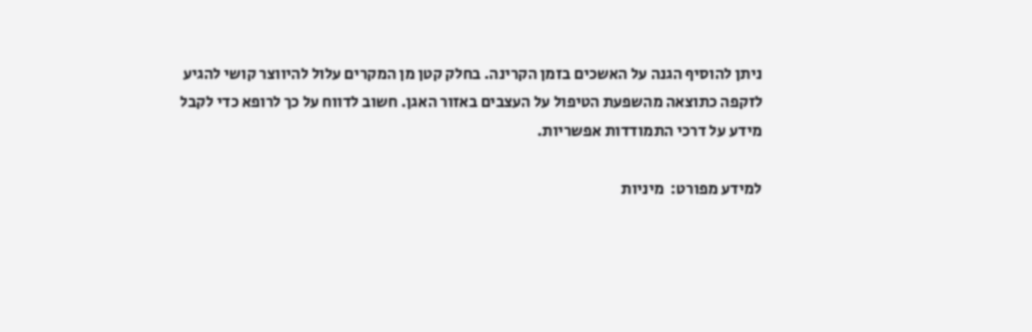ניתן להוסיף הגנה על האשכים בזמן הקרינה. בחלק קטן מן המקרים עלול להיווצר קושי להגיע לזקפה כתוצאה מהשפעת הטיפול על העצבים באזור האגן. חשוב לדווח על כך לרופא כדי לקבל מידע על דרכי התמודדות אפשריות.

למידע מפורט:  מיניות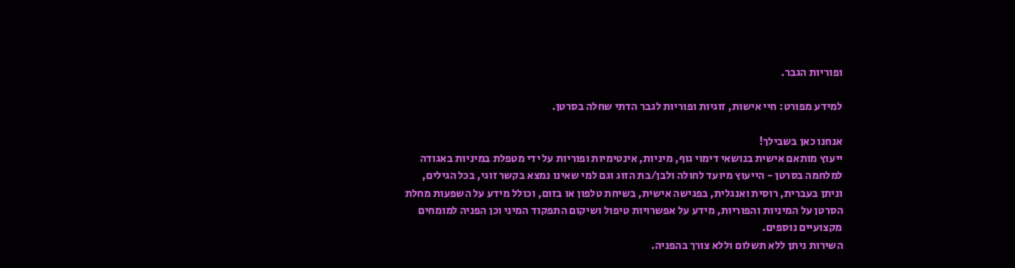ופוריות הגבר.

למידע מפורט: חיי אישות, זוגיות ופוריות לגבר הדתי שחלה בסרטן.

אנחנו כאן בשבילך!
ייעוץ מותאם אישית בנושאי דימוי גוף, מיניות, אינטימיות ופוריות על ידי מטפלת במיניות באגודה למלחמה בסרטן - הייעוץ מיועד לחולה ולבן/בת הזוג וגם למי שאינו נמצא בקשר זוגי, בכל הגילים, וניתן בעברית, רוסית ואנגלית, בפגישה אישית, בשיחת טלפון או בזום, וכולל מידע על השפעות מחלת הסרטן על המיניות והפוריות, מידע על אפשרויות טיפול ושיקום התפקוד המיני וכן הפניה למומחים מקצועיים נוספים.
השירות ניתן ללא תשלום וללא צורך בהפניה.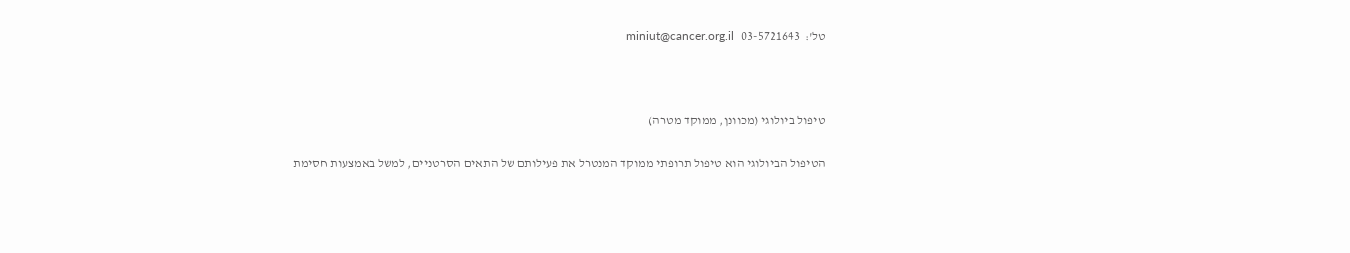טל':  03-5721643   miniut@cancer.org.il



טיפול ביולוגי (מכוונן, ממוקד מטרה)

הטיפול הביולוגי הוא טיפול תרופתי ממוקד המנטרל את פעילותם של התאים הסרטניים, למשל באמצעות חסימת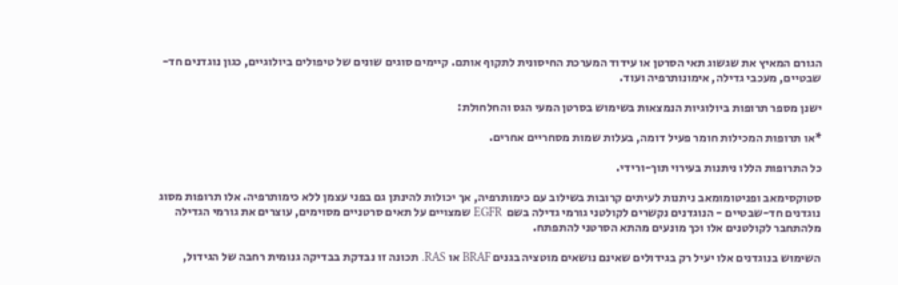הגורם המאיץ את שגשוג תאי הסרטן או עידוד המערכת החיסונית לתקוף אותם. קיימים סוגים שונים של טיפולים ביולוגיים, כגון נוגדנים חד-שבטיים, מעכבי גדילה, אימונותרפיה ועוד.

ישנן מספר תרופות ביולוגיות הנמצאות בשימוש בסרטן המעי הגס והחלחולת:

*או תרופות המכילות חומר פעיל דומה, בעלות שמות מסחריים אחרים.

כל התרופות הללו ניתנות בעירוי תוך-ורידי.

סטוקסימאב ופניטומומאב ניתנות לעיתים קרובות בשילוב עם כימותרפיה, אך יכולות להינתן גם בפני עצמן ללא כימותרפיה. אלו תרופות מסוג נוגדנים חד-שבטיים - הנוגדנים נקשרים לקולטני גורמי גדילה בשם  EGFR שמצויים על תאים סרטניים מסוימים, עוצרים את גורמי הגדילה מלהתחבר לקולטנים אלו וכך מונעים מהתא הסרטני להתפתח.

השימוש בנוגדנים אלו יעיל רק בגידולים שאינם נושאים מוטציה בגנים BRAF או RAS. תכונה זו נבדקת בבדיקה גנומית רחבה של הגידול,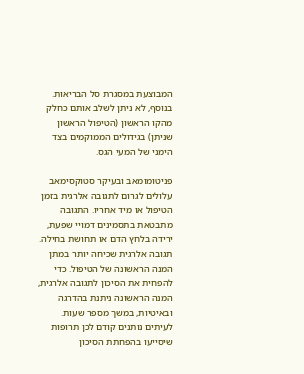המבוצעת במסגרת סל הבריאות. בנוסף, לא ניתן לשלב אותם כחלק מהקו הראשון (הטיפול הראשון שניתן) בגידולים הממוקמים בצד הימני של המעי הגס.

פניטומומאב ובעיקר סטוקסימאב עלולים לגרום לתגובה אלרגית בזמן הטיפול או מיד אחריו. התגובה מתבטאת בתסמינים דמויי שפעת, ירידה בלחץ הדם או תחושת בחילה. תגובה אלרגית שכיחה יותר במתן המנה הראשונה של הטיפול. כדי להפחית את הסיכון לתגובה אלרגית, המנה הראשונה ניתנת בהדרגה ובאיטיות, במשך מספר שעות. לעיתים נותנים קודם לכן תרופות שיסייעו בהפחתת הסיכון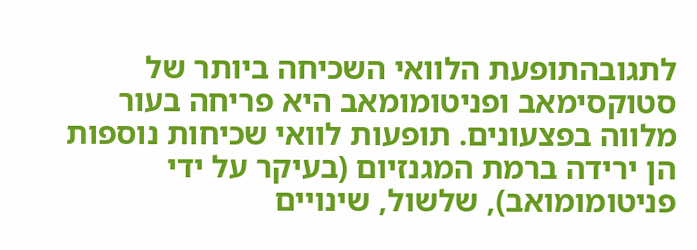לתגובהתופעת הלוואי השכיחה ביותר של סטוקסימאב ופניטומומאב היא פריחה בעור מלווה בפצעונים. תופעות לוואי שכיחות נוספות הן ירידה ברמת המגנזיום (בעיקר על ידי פניטומומואב), שלשול, שינויים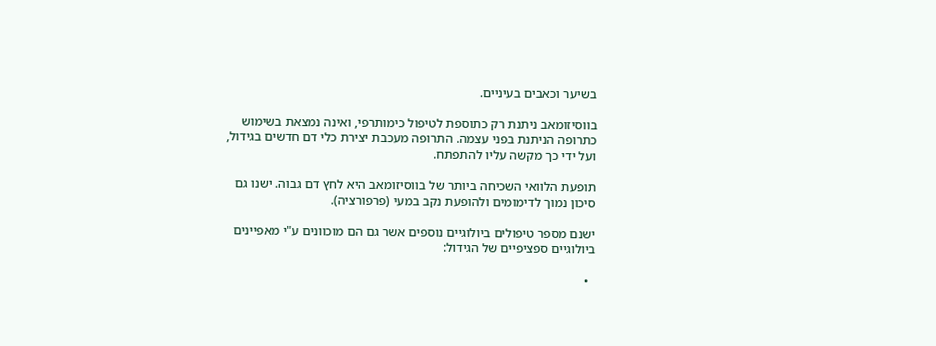בשיער וכאבים בעיניים.

בווסיזומאב ניתנת רק כתוספת לטיפול כימותרפי, ואינה נמצאת בשימוש כתרופה הניתנת בפני עצמה. התרופה מעכבת יצירת כלי דם חדשים בגידול, ועל ידי כך מקשה עליו להתפתח.

תופעת הלוואי השכיחה ביותר של בווסיזומאב היא לחץ דם גבוה. ישנו גם סיכון נמוך לדימומים ולהופעת נקב במעי (פרפורציה).

ישנם מספר טיפולים ביולוגיים נוספים אשר גם הם מוכוונים ע"י מאפיינים ביולוגיים ספציפיים של הגידול:

  •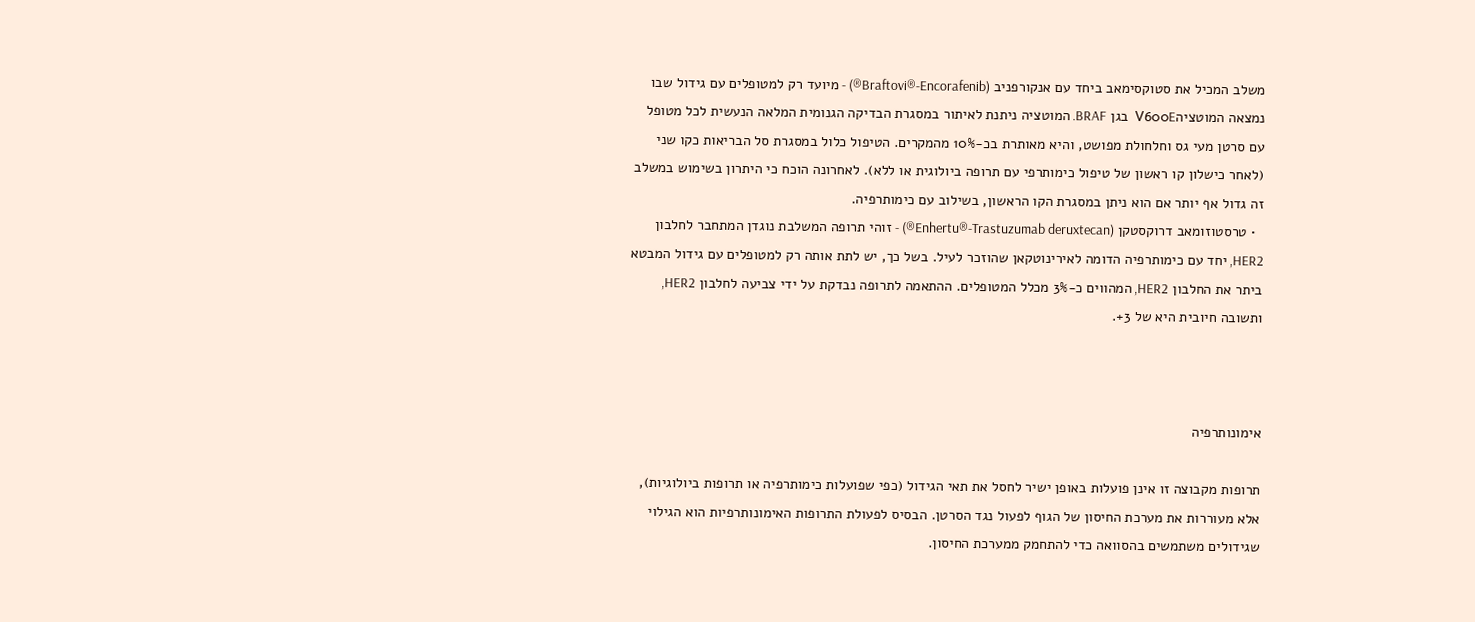משלב המכיל את סטוקסימאב ביחד עם אנקורפניב (Braftovi®-Encorafenib®) - מיועד רק למטופלים עם גידול שבו נמצאה המוטציהV600E  בגן BRAF. המוטציה ניתנת לאיתור במסגרת הבדיקה הגנומית המלאה הנעשית לכל מטופל עם סרטן מעי גס וחלחולת מפושט, והיא מאותרת בכ-10% מהמקרים. הטיפול כלול במסגרת סל הבריאות כקו שני (לאחר כישלון קו ראשון של טיפול כימותרפי עם תרופה ביולוגית או ללא). לאחרונה הוכח כי היתרון בשימוש במשלב זה גדול אף יותר אם הוא ניתן במסגרת הקו הראשון, בשילוב עם כימותרפיה.
  • טרסטוזומאב דרוקסטקן (Enhertu®-Trastuzumab deruxtecan®) - זוהי תרופה המשלבת נוגדן המתחבר לחלבון HER2, יחד עם כימותרפיה הדומה לאירינוטקאן שהוזכר לעיל. בשל כך, יש לתת אותה רק למטופלים עם גידול המבטא ביתר את החלבון HER2, המהווים כ-3% מכלל המטופלים. ההתאמה לתרופה נבדקת על ידי צביעה לחלבון HER2, ותשובה חיובית היא של 3+.



אימונותרפיה

תרופות מקבוצה זו אינן פועלות באופן ישיר לחסל את תאי הגידול (כפי שפועלות כימותרפיה או תרופות ביולוגיות), אלא מעוררות את מערכת החיסון של הגוף לפעול נגד הסרטן. הבסיס לפעולת התרופות האימונותרפיות הוא הגילוי שגידולים משתמשים בהסוואה כדי להתחמק ממערכת החיסון.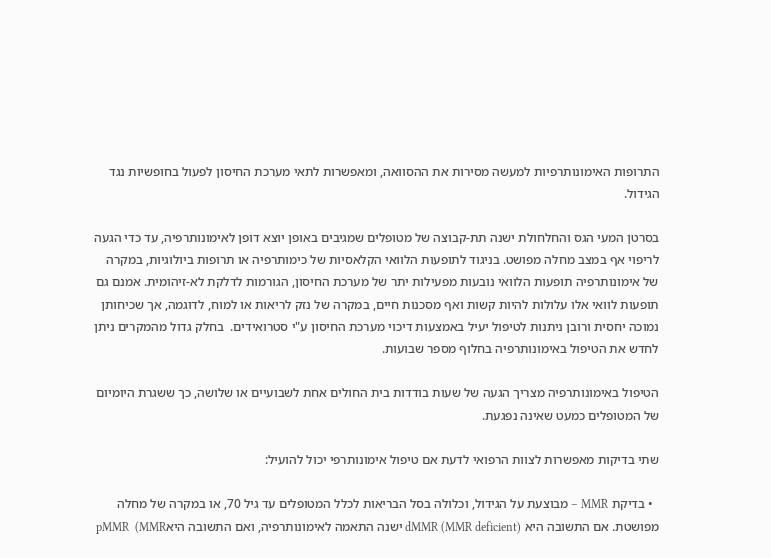התרופות האימונותרפיות למעשה מסירות את ההסוואה, ומאפשרות לתאי מערכת החיסון לפעול בחופשיות נגד הגידול.

בסרטן המעי הגס והחלחולת ישנה תת-קבוצה של מטופלים שמגיבים באופן יוצא דופן לאימונותרפיה, עד כדי הגעה לריפוי אף במצב מחלה מפושט. בניגוד לתופעות הלוואי הקלאסיות של כימותרפיה או תרופות ביולוגיות, במקרה של אימונותרפיה תופעות הלוואי נובעות מפעילות יתר של מערכת החיסון, הגורמות לדלקת לא-זיהומית. אמנם גם תופעות לוואי אלו עלולות להיות קשות ואף מסכנות חיים, במקרה של נזק לריאות או למוח, לדוגמה, אך שכיחותן נמוכה יחסית ורובן ניתנות לטיפול יעיל באמצעות דיכוי מערכת החיסון ע"י סטרואידים.  בחלק גדול מהמקרים ניתן לחדש את הטיפול באימונותרפיה בחלוף מספר שבועות.

הטיפול באימונותרפיה מצריך הגעה של שעות בודדות בית החולים אחת לשבועיים או שלושה, כך ששגרת היומיום של המטופלים כמעט שאינה נפגעת.

שתי בדיקות מאפשרות לצוות הרפואי לדעת אם טיפול אימונותרפי יכול להועיל:

  • בדיקת MMR – מבוצעת על הגידול, וכלולה בסל הבריאות לכלל המטופלים עד גיל 70, או במקרה של מחלה מפושטת. אם התשובה היא dMMR (MMR deficient) ישנה התאמה לאימונותרפיה, ואם התשובה היאpMMR  (MMR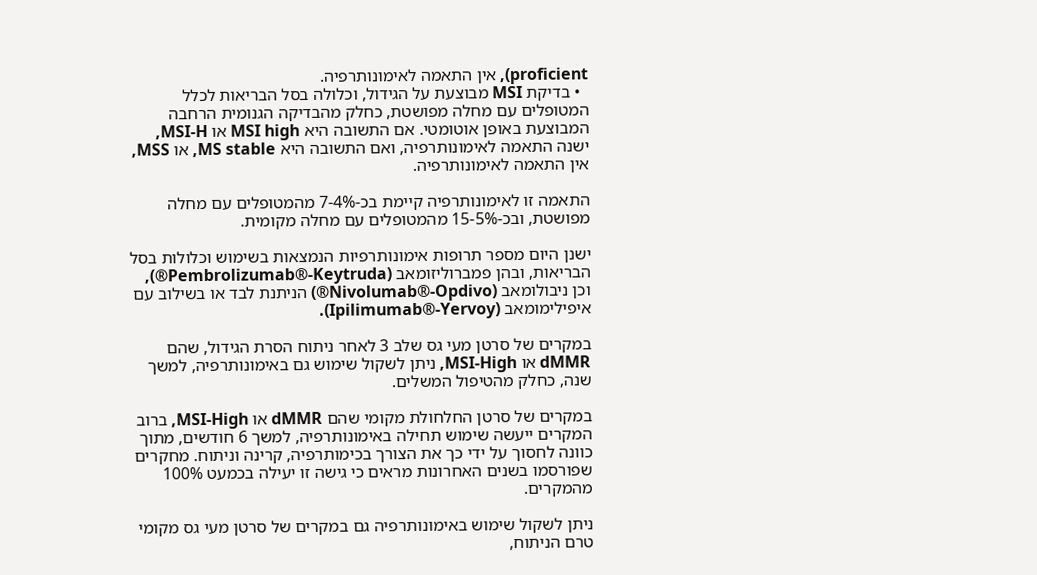proficient), אין התאמה לאימונותרפיה.
  • בדיקת MSI מבוצעת על הגידול, וכלולה בסל הבריאות לכלל המטופלים עם מחלה מפושטת, כחלק מהבדיקה הגנומית הרחבה המבוצעת באופן אוטומטי. אם התשובה היא MSI high או MSI-H, ישנה התאמה לאימונותרפיה, ואם התשובה היא MS stable, או MSS, אין התאמה לאימונותרפיה.

התאמה זו לאימונותרפיה קיימת בכ-7-4% מהמטופלים עם מחלה מפושטת, ובכ-15-5% מהמטופלים עם מחלה מקומית.

ישנן היום מספר תרופות אימונותרפיות הנמצאות בשימוש וכלולות בסל הבריאות, ובהן פמברוליזומאב (Pembrolizumab®-Keytruda®), וכן ניבולומאב (Nivolumab®-Opdivo®) הניתנת לבד או בשילוב עם איפילימומאב (Ipilimumab®-Yervoy).

במקרים של סרטן מעי גס שלב 3 לאחר ניתוח הסרת הגידול, שהם dMMR או MSI-High, ניתן לשקול שימוש גם באימונותרפיה, למשך שנה, כחלק מהטיפול המשלים.

במקרים של סרטן החלחולת מקומי שהם dMMR או MSI-High, ברוב המקרים ייעשה שימוש תחילה באימונותרפיה, למשך 6 חודשים, מתוך כוונה לחסוך על ידי כך את הצורך בכימותרפיה, קרינה וניתוח. מחקרים שפורסמו בשנים האחרונות מראים כי גישה זו יעילה בכמעט 100% מהמקרים.

ניתן לשקול שימוש באימונותרפיה גם במקרים של סרטן מעי גס מקומי טרם הניתוח,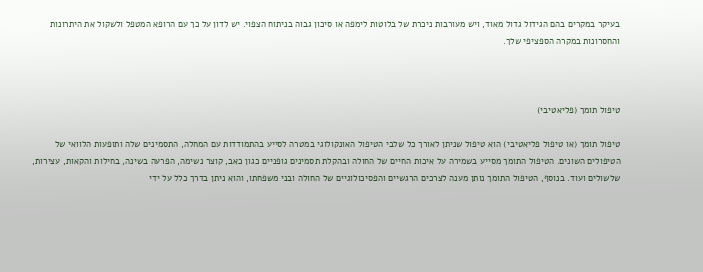בעיקר במקרים בהם הגידול גדול מאוד, ויש מעורבות ניכרת של בלוטות לימפה או סיכון גבוה בניתוח הצפוי. יש לדון על כך עם הרופא המטפל ולשקול את היתרונות והחסרונות במקרה הספציפי שלך.



טיפול תומך (פליאטיבי)

טיפול תומך (או טיפול פליאטיבי) הוא טיפול שניתן לאורך כל שלבי הטיפול האונקולוגי במטרה לסייע בהתמודדות עם המחלה, התסמינים שלה ותופעות הלוואי של הטיפולים השונים. הטיפול התומך מסייע בשמירה על איכות החיים של החולה ובהקלת תסמינים גופניים כגון כאב, קוצר נשימה, הפרעה בשינה, בחילות והקאות, עצירות, שלשולים ועוד. בנוסף, הטיפול התומך נותן מענה לצרכים הרגשיים והפסיכולוגיים של החולה ובני משפחתו, והוא ניתן בדרך כלל על ידי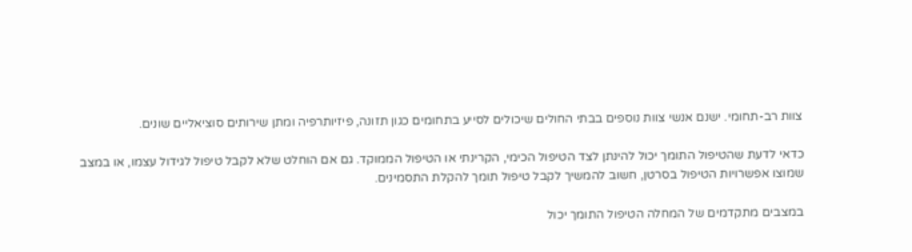צוות רב-תחומי. ישנם אנשי צוות נוספים בבתי החולים שיכולים לסייע בתחומים כגון תזונה, פיזיותרפיה ומתן שירותים סוציאליים שונים.

כדאי לדעת שהטיפול התומך יכול להינתן לצד הטיפול הכימי, הקרינתי או הטיפול הממוקד. גם אם הוחלט שלא לקבל טיפול לגידול עצמו, או במצב שמוצו אפשרויות הטיפול בסרטן, חשוב להמשיך לקבל טיפול תומך להקלת התסמינים.

במצבים מתקדמים של המחלה הטיפול התומך יכול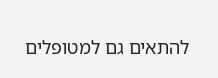להתאים גם למטופלים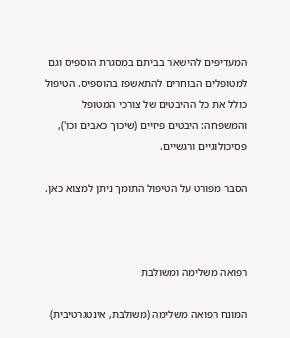המעדיפים להישאר בביתם במסגרת הוספיס וגם למטופלים הבוחרים להתאשפז בהוספיס. הטיפול כולל את כל ההיבטים של צורכי המטופל והמשפחה: היבטים פיזיים (שיכוך כאבים וכו'), פסיכולוגיים ורגשיים.

הסבר מפורט על הטיפול התומך ניתן למצוא כאן.



רפואה משלימה ומשולבת

המונח רפואה משלימה (משולבת, אינטגרטיבית)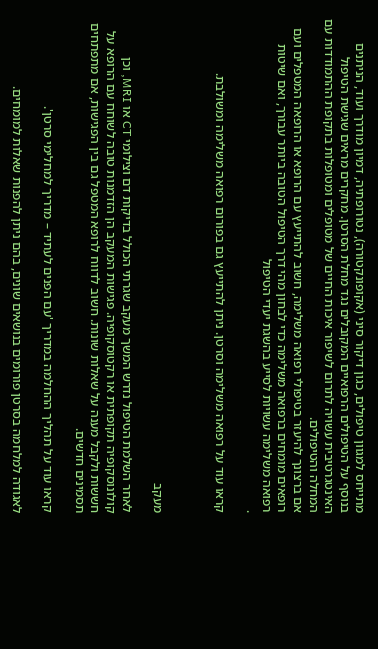מתייחס למגוון טיפולים, כגון דיקור סיני (אקופונקטורה), נטורופתיה, דמיון מודרך ועוד, הניתנים בנוסף על הטיפולים הרפואיים המקובלים נגד מחלת הסרטן. מחקרים מראים שגישת הטיפול האינטגרטיבית עשויה לתרום לשיפור איכות החיים של מטופלים ומטופלות בתקופת ההתמודדות עם המחלה והטיפולים.
אם ברצונך להיעזר בטיפולי רפואה משלימה, חשוב להתייעץ עם הרופא או הרופאה המטפלים ועם רופאים מומחים ברפואה משלימה כדי לבחון מהי דרך הטיפול הטובה ביותר עבורך, ואם שיטות רפואה משלימה עשויות לסייע בהשגת יעדי הטיפול
.

קראו עוד על רפואה משלימה וסרטן. ניתן להתייעץ גם בפורום רפואה משלימה ומשולבת.



מעקב

לאחר השלמת הטיפול נדרש המשך מעקב שגרתי הכולל בדיקות דם וצילומי CT או MRI, וכן קולונוסקופיה תקופתית או רקטוסקופיה. פגישות המעקב הן הזדמנות טובה לשוחח עם הרופא על חששות ולקבל מענה על שאלות שונות. חשוב לדווח לרופא המטפל גם בין הפגישות, אם מתפתחים תסמינים חדשים.

קראו עוד על תהליך ההחלמה במדריך 'עם הפנים לעתיד – מדריך למחלימי סרטן'.

לאגודה למלחמה בסרטן פורומים בנושאים שונים, בהם ניתן להפנות שאלות למומחים.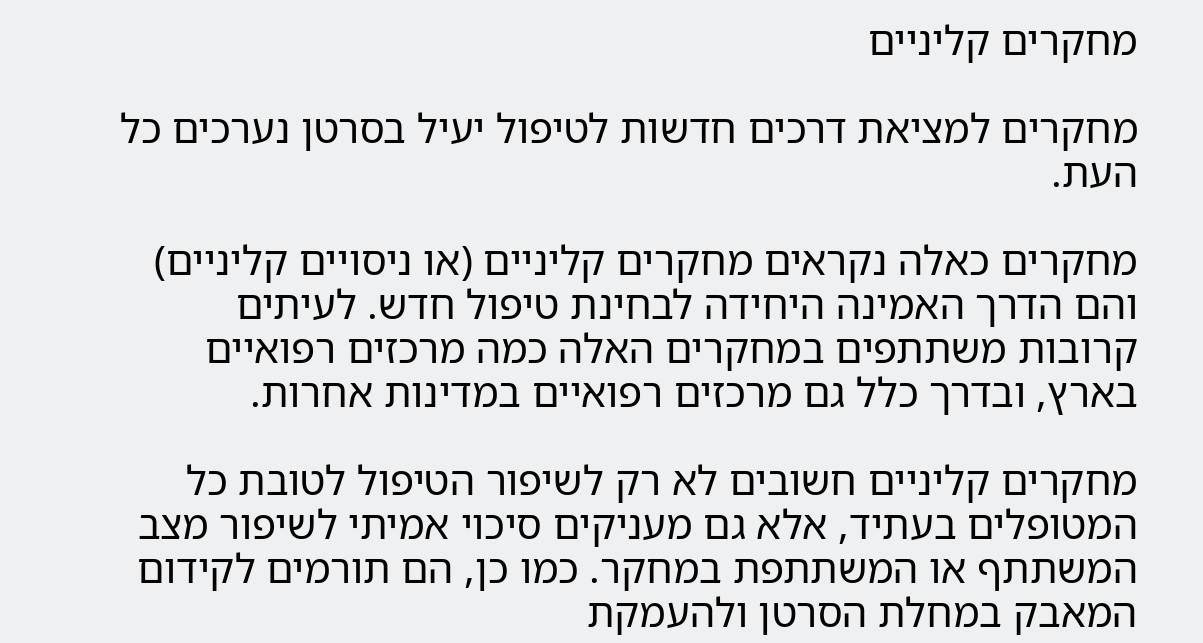מחקרים קליניים

מחקרים למציאת דרכים חדשות לטיפול יעיל בסרטן נערכים כל העת.

מחקרים כאלה נקראים מחקרים קליניים (או ניסויים קליניים) והם הדרך האמינה היחידה לבחינת טיפול חדש. לעיתים קרובות משתתפים במחקרים האלה כמה מרכזים רפואיים בארץ, ובדרך כלל גם מרכזים רפואיים במדינות אחרות.

מחקרים קליניים חשובים לא רק לשיפור הטיפול לטובת כל המטופלים בעתיד, אלא גם מעניקים סיכוי אמיתי לשיפור מצב המשתתף או המשתתפת במחקר. כמו כן, הם תורמים לקידום המאבק במחלת הסרטן ולהעמקת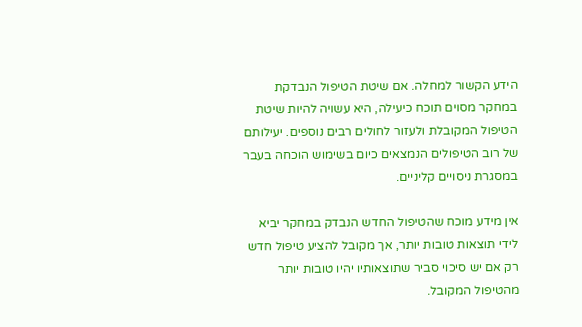הידע הקשור למחלה. אם שיטת הטיפול הנבדקת במחקר מסוים תוכח כיעילה, היא עשויה להיות שיטת הטיפול המקובלת ולעזור לחולים רבים נוספים. יעילותם של רוב הטיפולים הנמצאים כיום בשימוש הוכחה בעבר במסגרת ניסויים קליניים.

אין מידע מוכח שהטיפול החדש הנבדק במחקר יביא לידי תוצאות טובות יותר, אך מקובל להציע טיפול חדש רק אם יש סיכוי סביר שתוצאותיו יהיו טובות יותר מהטיפול המקובל.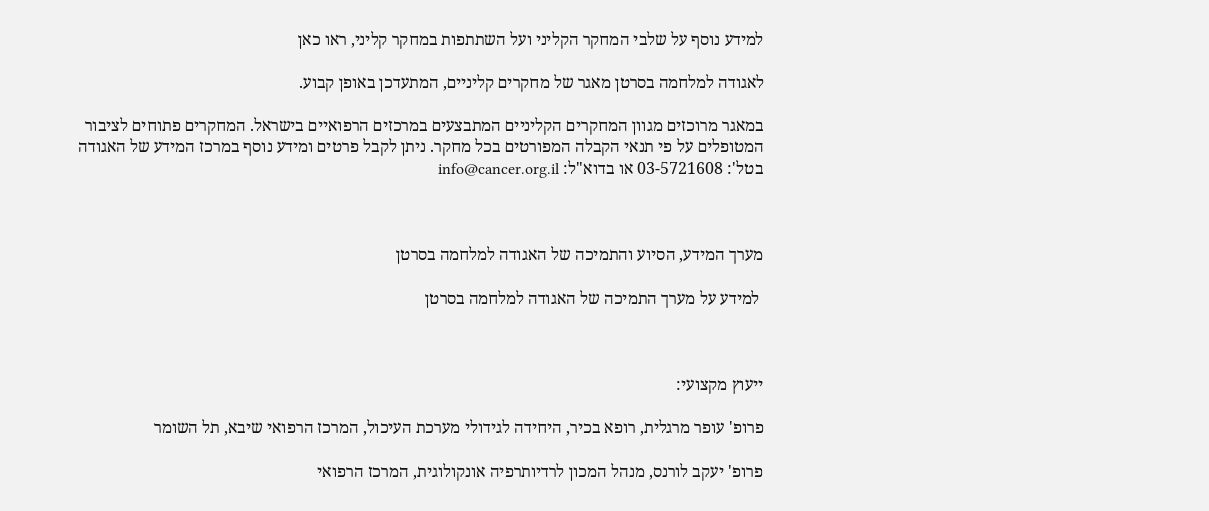למידע נוסף על שלבי המחקר הקליני ועל השתתפות במחקר קליני, ראו כאן

לאגודה למלחמה בסרטן מאגר של מחקרים קליניים, המתעדכן באופן קבוע.

במאגר מרוכזים מגוון המחקרים הקליניים המתבצעים במרכזים הרפואיים בישראל. המחקרים פתוחים לציבור המטופלים על פי תנאי הקבלה המפורטים בכל מחקר. ניתן לקבל פרטים ומידע נוסף במרכז המידע של האגודה בטל': 03-5721608 או בדוא"ל: info@cancer.org.il



מערך המידע, הסיוע והתמיכה של האגודה למלחמה בסרטן

 למידע על מערך התמיכה של האגודה למלחמה בסרטן



ייעוץ מקצועי:

פרופ' עופר מרגלית, רופא בכיר, היחידה לגידולי מערכת העיכול, המרכז הרפואי שיבא, תל השומר

פרופ' יעקב לורנס, מנהל המכון לרדיותרפיה אונקולוגית, המרכז הרפואי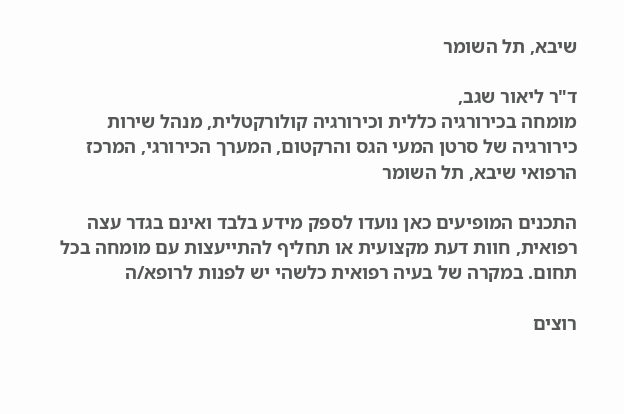שיבא, תל השומר

ד"ר ליאור שגב,
מומחה בכירורגיה כללית וכירורגיה קולורקטלית, מנהל שירות כירורגיה של סרטן המעי הגס והרקטום, המערך הכירורגי, המרכז הרפואי שיבא, תל השומר

התכנים המופיעים כאן נועדו לספק מידע בלבד ואינם בגדר עצה רפואית, חוות דעת מקצועית או תחליף להתייעצות עם מומחה בכל תחום. במקרה של בעיה רפואית כלשהי יש לפנות לרופא/ה

רוצים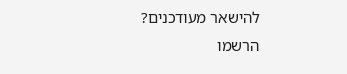להישאר מעודכנים?
הרשמו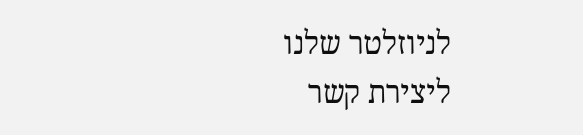לניוזלטר שלנו
ליצירת קשר